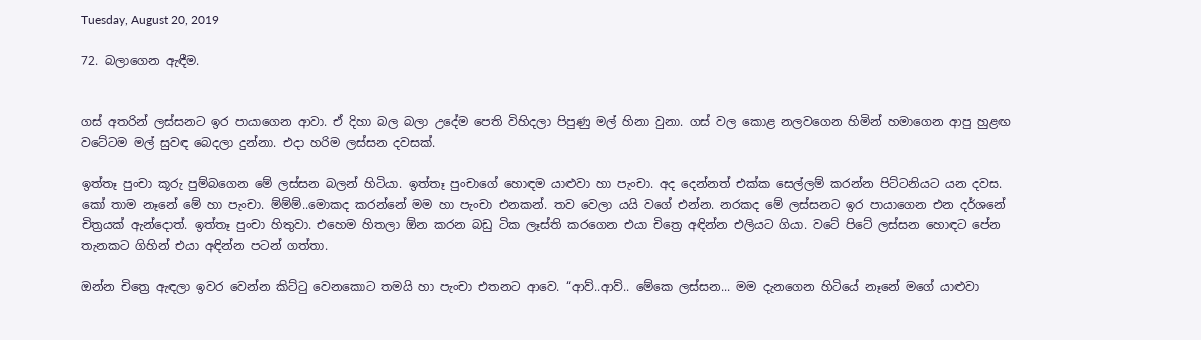Tuesday, August 20, 2019

72. බලාගෙන ඇඳීම.


ගස් අතරින් ලස්සනට ඉර පායාගෙන ආවා. ඒ දිහා බල බලා උදේම පෙති විහිදලා පිපුණු මල් හිනා වුනා. ගස් වල කොළ නලවගෙන හිමින් හමාගෙන ආපු හුළඟ වටේටම මල් සුවඳ බෙදලා දුන්නා. එදා හරිම ලස්සන දවසක්.

ඉත්තෑ පුංචා කූරු පුම්බගෙන මේ ලස්සන බලන් හිටියා. ඉත්තෑ පුංචාගේ හොඳම යාළුවා හා පැංචා. අද දෙන්නත් එක්ක සෙල්ලම් කරන්න පිට්ටනියට යන දවස. කෝ තාම නෑනේ මේ හා පැංචා. ම්ම්ම්..මොකද කරන්නේ මම හා පැංචා එනකන්. තව වෙලා යයි වගේ එන්න. නරකද මේ ලස්සනට ඉර පායාගෙන එන දර්ශනේ චිත්‍රයක් ඇන්දොත්. ඉත්තෑ පුංචා හිතුවා. එහෙම හිතලා ඕන කරන බඩු ටික ලෑස්ති කරගෙන එයා චිත්‍රෙ අඳින්න එලියට ගියා. වටේ පිටේ ලස්සන හොඳට පේන තැනකට ගිහින් එයා අඳින්න පටන් ගත්තා.

ඔන්න චිත්‍රෙ ඇඳලා ඉවර වෙන්න කිට්ටු වෙනකොට තමයි හා පැංචා එතනට ආවෙ. “ආව්..ආව්.. මේකෙ ලස්සන... මම දැනගෙන හිටියේ නෑනේ මගේ යාළුවා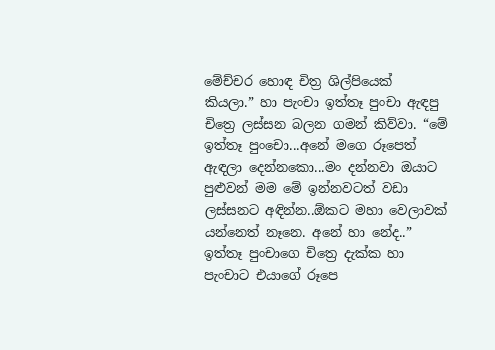මේච්චර හොඳ චිත්‍ර ශිල්පියෙක් කියලා.” හා පැංචා ඉත්තෑ පුංචා ඇඳපු චිත්‍රෙ ලස්සන බලන ගමන් කිව්වා. “මේ ඉත්තෑ පුංචො...අනේ මගෙ රූපෙත් ඇඳලා දෙන්නකො...මං දන්නවා ඔයාට පුළුවන් මම මේ ඉන්නවටත් වඩා ලස්සනට අඳින්න..ඕකට මහා වෙලාවක් යන්නෙත් නෑනෙ. අනේ හා නේද..” ඉත්තෑ පුංචාගෙ චිත්‍රෙ දැක්ක හා පැංචාට එයාගේ රූපෙ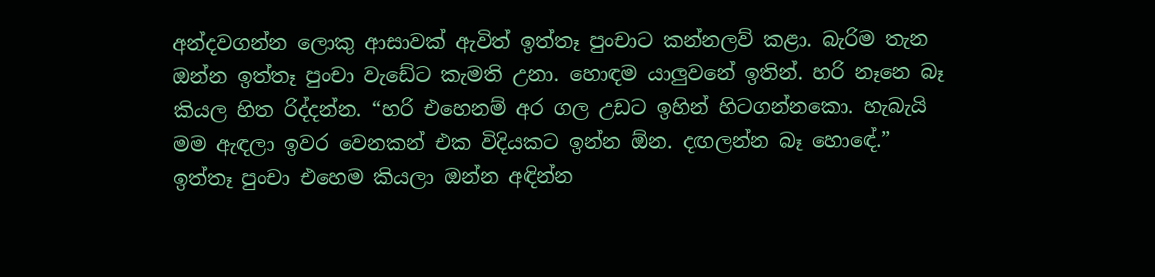අන්දවගන්න ලොකු ආසාවක් ඇවිත් ඉත්තෑ පුංචාට කන්නලව් කළා. බැරිම තැන ඔන්න ඉත්තෑ පුංචා වැඩේට කැමති උනා. හොඳම යාලුවනේ ඉතින්. හරි නෑනෙ බෑ කියල හිත රිද්දන්න. “හරි එහෙනම් අර ගල උඩට ඉහින් හිටගන්නකො. හැබැයි මම ඇඳලා ඉවර වෙනකන් එක විදියකට ඉන්න ඕන. දඟලන්න බෑ හොඳේ.” ඉත්තෑ පුංචා එහෙම කියලා ඔන්න අඳින්න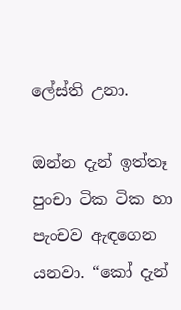ලේස්ති උනා.

ඔන්න දැන් ඉත්තෑ පුංචා ටික ටික හා පැංචව ඇඳගෙන යනවා. “කෝ දැන්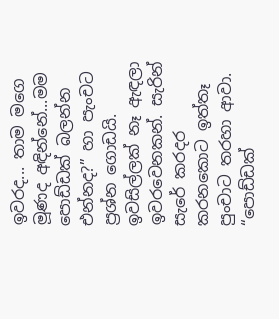ඉවරද... තාම මගෙ මූණද අඳින්නේ...මම පොඩ්ඩක් බලන්න එන්නද?” හා පැංචට ප්‍රශ්න ගොඩයි. ඉවසිල්ලක් නෑ ඇඳලා ඉවරවෙනකන්. සැරින් සැරේ කරදර කරනකොට ඉත්තෑ පුංචාට තරහා ආවා. “පොඩ්ඩක්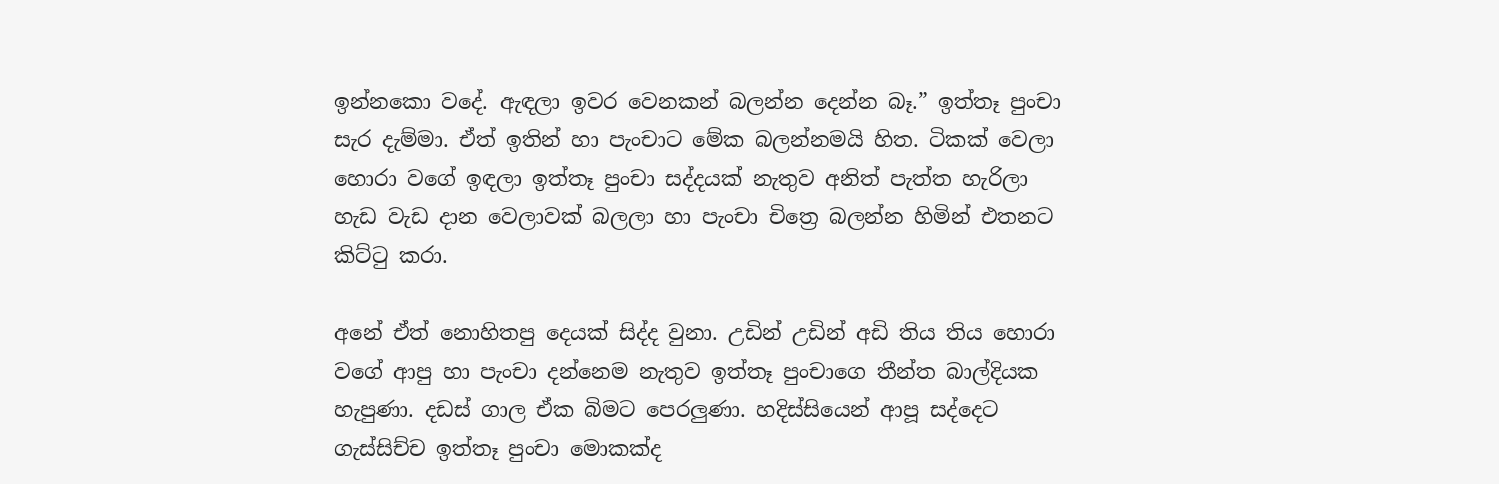ඉන්නකො වදේ. ඇඳලා ඉවර වෙනකන් බලන්න දෙන්න බෑ.” ඉත්තෑ පුංචා සැර දැම්මා. ඒත් ඉතින් හා පැංචාට මේක බලන්නමයි හිත. ටිකක් වෙලා හොරා වගේ ඉඳලා ඉත්තෑ පුංචා සද්දයක් නැතුව අනිත් පැත්ත හැරිලා හැඩ වැඩ දාන වෙලාවක් බලලා හා පැංචා චිත්‍රෙ බලන්න හිමින් එතනට කිට්ටු කරා.

අනේ ඒත් නොහිතපු දෙයක් සිද්ද වුනා. උඩින් උඩින් අඩි තිය තිය හොරා වගේ ආපු හා පැංචා දන්නෙම නැතුව ඉත්තෑ පුංචාගෙ තීන්ත බාල්දියක හැපුණා. දඩස් ගාල ඒක බිමට පෙරලුණා. හදිස්සියෙන් ආපූ සද්දෙට ගැස්සිච්ච ඉත්තෑ පුංචා මොකක්ද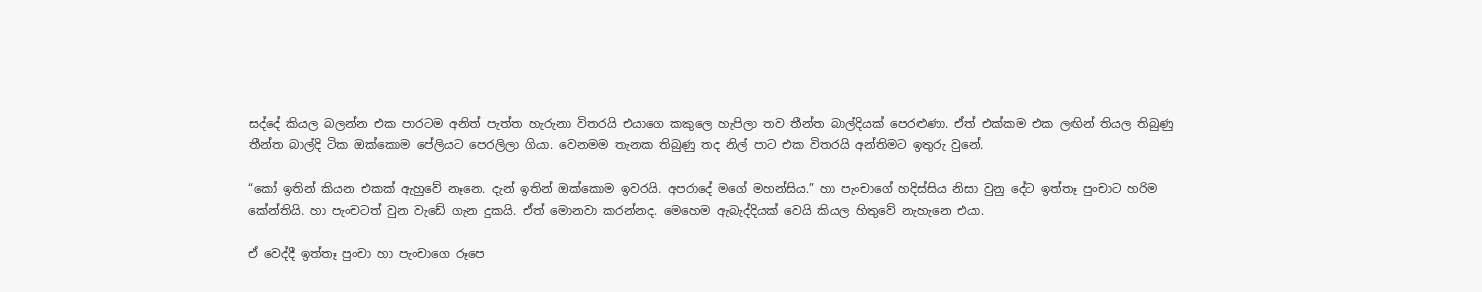සද්දේ කියල බලන්න එක පාරටම අනිත් පැත්ත හැරුනා විතරයි එයාගෙ කකුලෙ හැපිලා තව තීන්ත බාල්දියක් පෙරළුණා. ඒත් එක්කම එක ලඟින් තියල තිබුණු තීන්ත බාල්දි ටික ඔක්කොම පේලියට පෙරලිලා ගියා. වෙනමම තැනක තිබුණු තද නිල් පාට එක විතරයි අන්තිමට ඉතුරු වුනේ.

“කෝ ඉතින් කියන එකක් ඇහුවේ නෑනෙ. දැන් ඉතින් ඔක්කොම ඉවරයි. අපරාදේ මගේ මහන්සිය.” හා පැංචාගේ හදිස්සිය නිසා වුනු දේට ඉත්තෑ පුංචාට හරිම කේන්තියි. හා පැංචටත් වුන වැඩේ ගැන දුකයි. ඒත් මොනවා කරන්නද. මෙහෙම ඇබැද්දියක් වෙයි කියල හිතුවේ නැහැනෙ එයා.

ඒ වෙද්දී ඉත්තෑ පුංචා හා පැංචාගෙ රූපෙ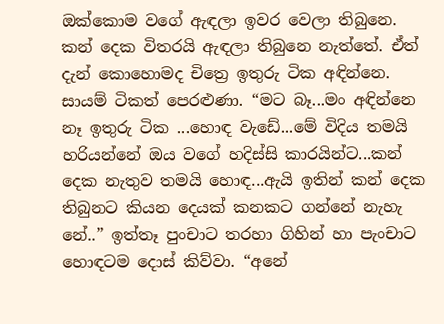ඔක්කොම වගේ ඇඳලා ඉවර වෙලා තිබුනෙ. කන් දෙක විතරයි ඇඳලා තිබුනෙ නැත්තේ. ඒත් දැන් කොහොමද චිත්‍රෙ ඉතුරු ටික අඳින්නෙ. සායම් ටිකත් පෙරළුණා. “මට බෑ...මං අඳින්නෙ නෑ ඉතුරු ටික ...හොඳ වැඩේ...මේ විදිය තමයි හරියන්නේ ඔය වගේ හදිස්සි කාරයින්ට...කන් දෙක නැතුව තමයි හොඳ...ඇයි ඉතින් කන් දෙක තිබුනට කියන දෙයක් කනකට ගන්නේ නැහැ නේ..” ඉත්තෑ පුංචාට තරහා ගිහින් හා පැංචාට හොඳටම දොස් කිව්වා. “අනේ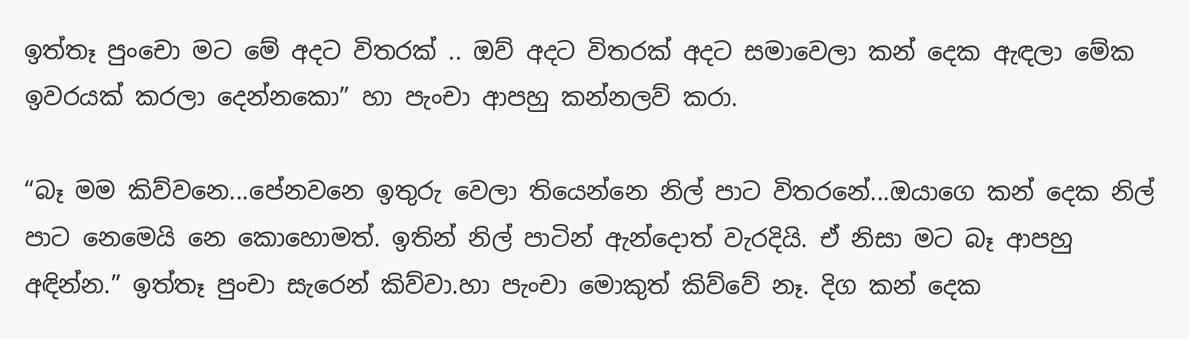ඉත්තෑ පුංචො මට මේ අදට විතරක් .. ඔව් අදට විතරක් අදට සමාවෙලා කන් දෙක ඇඳලා මේක ඉවරයක් කරලා දෙන්නකො” හා පැංචා ආපහු කන්නලව් කරා.

“බෑ මම කිව්වනෙ...පේනවනෙ ඉතුරු වෙලා තියෙන්නෙ නිල් පාට විතරනේ...ඔයාගෙ කන් දෙක නිල් පාට නෙමෙයි නෙ කොහොමත්. ඉතින් නිල් පාටින් ඇන්දොත් වැරදියි. ඒ නිසා මට බෑ ආපහු අඳින්න.” ඉත්තෑ පුංචා සැරෙන් කිව්වා.හා පැංචා මොකුත් කිව්වේ නෑ. දිග කන් දෙක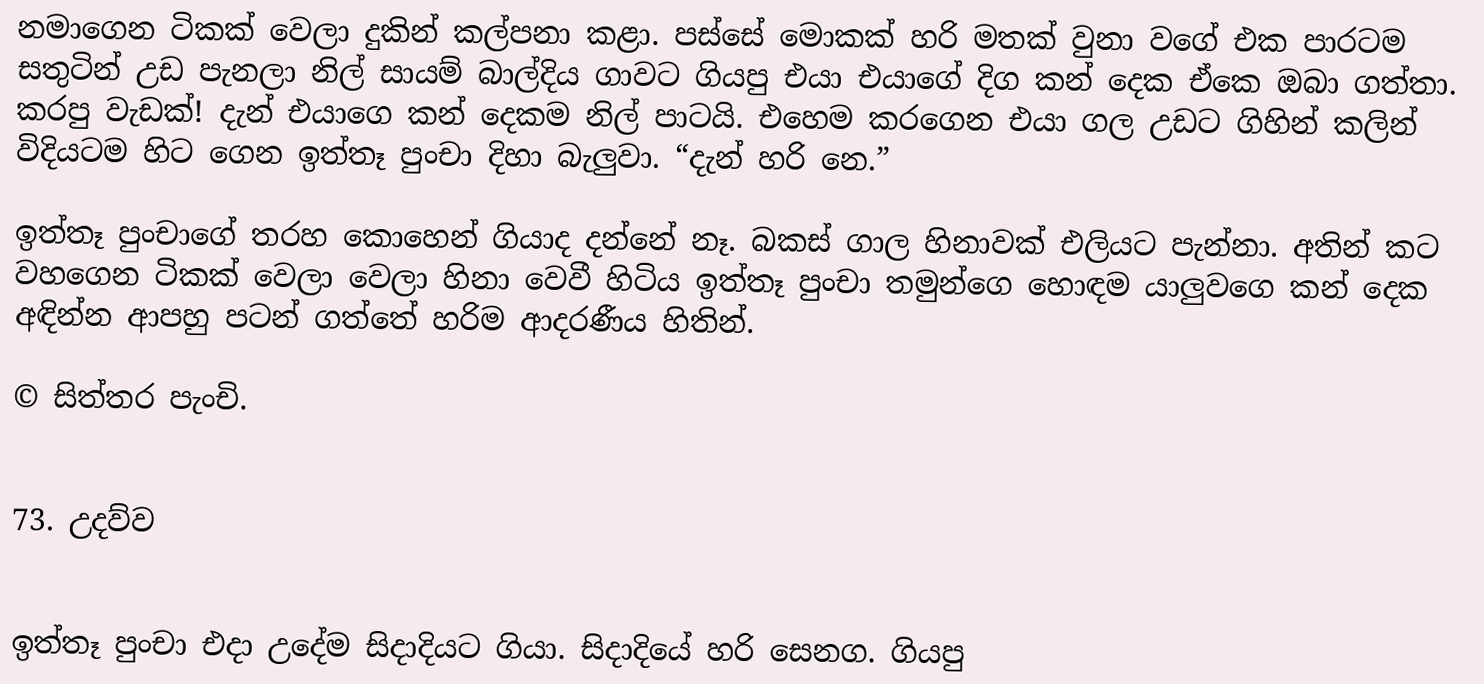නමාගෙන ටිකක් වෙලා දුකින් කල්පනා කළා. පස්සේ මොකක් හරි මතක් වුනා වගේ එක පාරටම සතුටින් උඩ පැනලා නිල් සායම් බාල්දිය ගාවට ගියපු එයා එයාගේ දිග කන් දෙක ඒකෙ ඔබා ගත්තා. කරපු වැඩක්! දැන් එයාගෙ කන් දෙකම නිල් පාටයි. එහෙම කරගෙන එයා ගල උඩට ගිහින් කලින් විදියටම හිට ගෙන ඉත්තෑ පුංචා දිහා බැලුවා. “දැන් හරි නෙ.”

ඉත්තෑ පුංචාගේ තරහ කොහෙන් ගියාද දන්නේ නෑ. බකස් ගාල හිනාවක් එලියට පැන්නා. අතින් කට වහගෙන ටිකක් වෙලා වෙලා හිනා වෙවී හිටිය ඉත්තෑ පුංචා තමුන්ගෙ හොඳම යාලුවගෙ කන් දෙක අඳින්න ආපහු පටන් ගත්තේ හරිම ආදරණීය හිතින්.

© සිත්තර පැංචි.


73. උදව්ව


ඉත්තෑ පුංචා එදා උදේම සිදාදියට ගියා. සිදාදියේ හරි සෙනග. ගියපු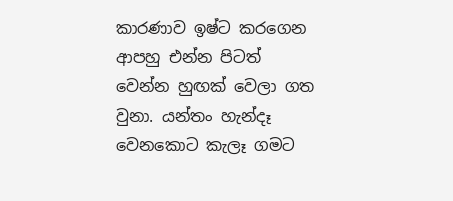කාරණාව ඉෂ්ට කරගෙන ආපහු එන්න පිටත් වෙන්න හුඟක් වෙලා ගත වුනා. යන්තං හැන්දෑ වෙනකොට කැලෑ ගමට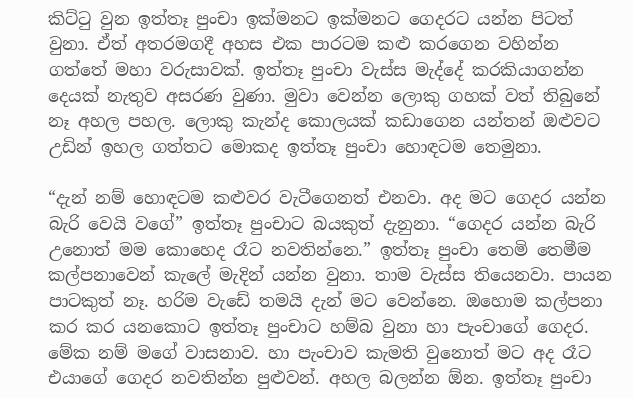කිට්ටු වුන ඉත්තෑ පුංචා ඉක්මනට ඉක්මනට ගෙදරට යන්න පිටත් වුනා. ඒත් අතරමගදී අහස එක පාරටම කළු කරගෙන වහින්න ගත්තේ මහා වරුසාවක්. ඉත්තෑ පුංචා වැස්ස මැද්දේ කරකියාගන්න දෙයක් නැතුව අසරණ වුණා. මුවා වෙන්න ලොකු ගහක් වත් තිබුනේ නෑ අහල පහල. ලොකු කැන්ද කොලයක් කඩාගෙන යන්තන් ඔළුවට උඩින් ඉහල ගත්තට මොකද ඉත්තෑ පුංචා හොඳටම තෙමුනා.

“දැන් නම් හොඳටම කළුවර වැටීගෙනත් එනවා. අද මට ගෙදර යන්න බැරි වෙයි වගේ” ඉත්තෑ පුංචාට බයකුත් දැනුනා. “ගෙදර යන්න බැරි උනොත් මම කොහෙද රෑට නවතින්නෙ.” ඉත්තෑ පුංචා තෙමි තෙමීම කල්පනාවෙන් කැලේ මැදින් යන්න වුනා. තාම වැස්ස තියෙනවා. පායන පාටකුත් නෑ. හරිම වැඩේ තමයි දැන් මට වෙන්නෙ. ඔහොම කල්පනා කර කර යනකොට ඉත්තෑ පුංචාට හම්බ වුනා හා පැංචාගේ ගෙදර. මේක නම් මගේ වාසනාව. හා පැංචාව කැමති වුනොත් මට අද රෑට එයාගේ ගෙදර නවතින්න පුළුවන්. අහල බලන්න ඕන. ඉත්තෑ පුංචා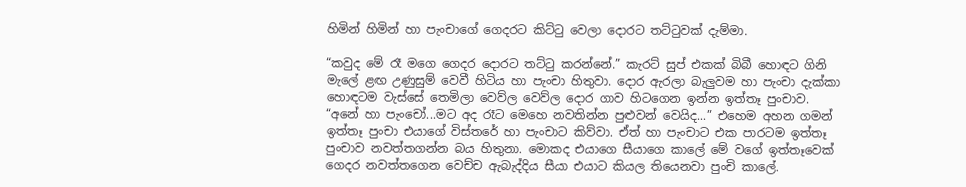හිමින් හිමින් හා පැංචාගේ ගෙදරට කිට්ටු වෙලා දොරට තට්ටුවක් දැම්මා.

“කවුද මේ රෑ මගෙ ගෙදර දොරට තට්ටු කරන්නේ.” කැරට් සුප් එකක් බිබී හොඳට ගිනි මැලේ ළඟ උණුසුම් වෙවී හිටිය හා පැංචා හිතුවා. දොර ඇරලා බැලුවම හා පැංචා දැක්කා හොඳටම වැස්සේ තෙමිලා වෙව්ල වෙව්ල දොර ගාව හිටගෙන ඉන්න ඉත්තෑ පුංචාව. “අනේ හා පැංචෝ...මට අද රෑට මෙහෙ නවතින්න පුළුවන් වෙයිද...” එහෙම අහන ගමන් ඉත්තෑ පුංචා එයාගේ විස්තරේ හා පැංචාට කිව්වා. ඒත් හා පැංචාට එක පාරටම ඉත්තෑ පුංචාව නවත්තගන්න බය හිතුනා. මොකද එයාගෙ සීයාගෙ කාලේ මේ වගේ ඉත්තෑවෙක් ගෙදර නවත්තගෙන වෙච්ච ඇබැද්දිය සීයා එයාට කියල තියෙනවා පුංචි කාලේ.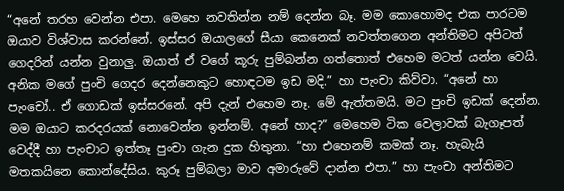“අනේ තරහ වෙන්න එපා. මෙහෙ නවතින්න නම් දෙන්න බෑ. මම කොහොමද එක පාරටම ඔයාව විශ්වාස කරන්නේ. ඉස්සර ඔයාලගේ සීයා කෙනෙක් නවත්තගෙන අන්තිමට අපිටත් ගෙදරින් යන්න වුනාලු. ඔයාත් ඒ වගේ කූරු පුම්බන්න ගත්තොත් එහෙම මටත් යන්න වෙයි. අනික මගේ පුංචි ගෙදර දෙන්නෙකුට හොඳටම ඉඩ මදි.” හා පැංචා කිව්වා. “අනේ හා පැංචෝ.. ඒ ගොඩක් ඉස්සරනේ. අපි දැන් එහෙම නෑ. මේ ඇත්තමයි. මට පුංචි ඉඩක් දෙන්න. මම ඔයාට කරදරයක් නොවෙන්න ඉන්නම්. අනේ හාද?” මෙහෙම ටික වෙලාවක් බැගෑපත් වෙද්දී හා පැංචාට ඉත්තෑ පුංචා ගැන දුක හිතුනා. “හා එහෙනම් කමක් නෑ. හැබැයි මතකයිනෙ කොන්දේසිය. කුරූ පුම්බලා මාව අමාරුවේ දාන්න එපා.” හා පැංචා අන්තිමට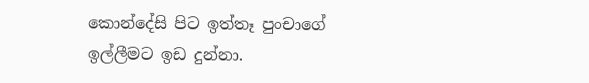කොන්දේසි පිට ඉත්තෑ පුංචාගේ ඉල්ලීමට ඉඩ දුන්නා.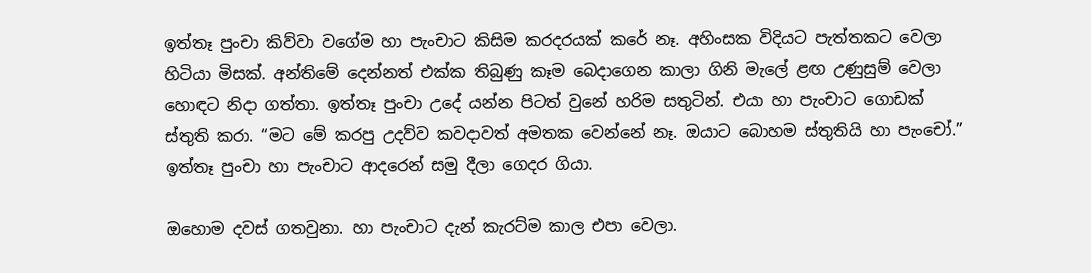ඉත්තෑ පුංචා කිව්වා වගේම හා පැංචාට කිසිම කරදරයක් කරේ නෑ. අහිංසක විදියට පැත්තකට වෙලා හිටියා මිසක්. අන්තිමේ දෙන්නත් එක්ක තිබුණු කෑම බෙදාගෙන කාලා ගිනි මැලේ ළඟ උණුසුම් වෙලා හොඳට නිදා ගත්තා. ඉත්තෑ පුංචා උදේ යන්න පිටත් වුනේ හරිම සතුටින්. එයා හා පැංචාට ගොඩක් ස්තුති කරා. “මට මේ කරපු උදව්ව කවදාවත් අමතක වෙන්නේ නෑ. ඔයාට බොහම ස්තුතියි හා පැංචෝ.” ඉත්තෑ පුංචා හා පැංචාට ආදරෙන් සමු දීලා ගෙදර ගියා.

ඔහොම දවස් ගතවුනා. හා පැංචාට දැන් කැරට්ම කාල එපා වෙලා.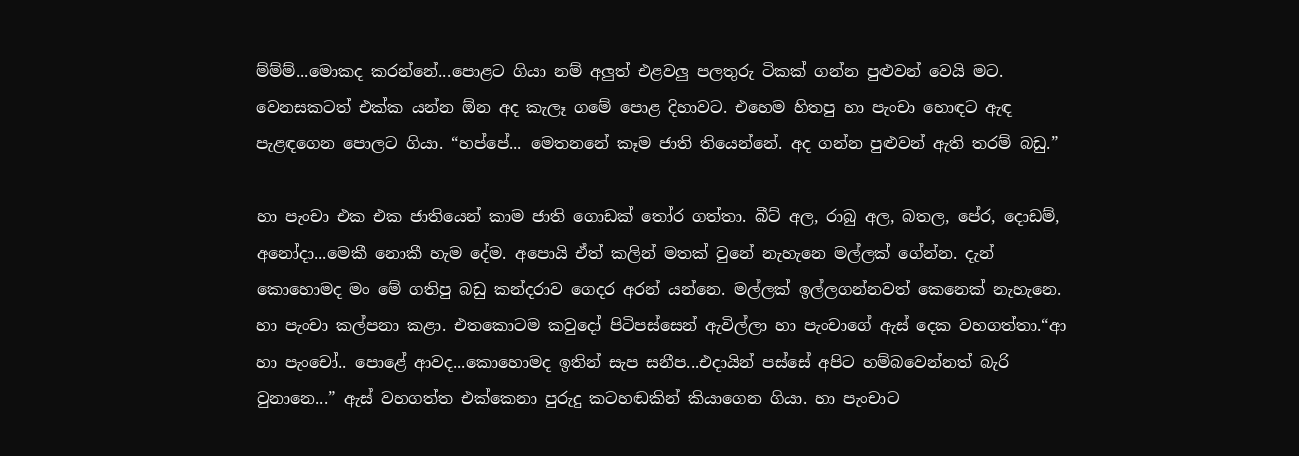ම්ම්ම්...මොකද කරන්නේ...පොළට ගියා නම් අලුත් එළවලු පලතුරු ටිකක් ගන්න පුළුවන් වෙයි මට. වෙනසකටත් එක්ක යන්න ඕන අද කැලෑ ගමේ පොළ දිහාවට. එහෙම හිතපු හා පැංචා හොඳට ඇඳ පැළඳගෙන පොලට ගියා. “හප්පේ... මෙතනනේ කෑම ජාති තියෙන්නේ. අද ගන්න පුළුවන් ඇති තරම් බඩු.”

හා පැංචා එක එක ජාතියෙන් කාම ජාති ගොඩක් තෝර ගත්තා. බීට් අල, රාබු අල, බතල, පේර, දොඩම්, අනෝදා...මෙකී නොකී හැම දේම. අපොයි ඒත් කලින් මතක් වුනේ නැහැනෙ මල්ලක් ගේන්න. දැන් කොහොමද මං මේ ගතිපු බඩු කන්දරාව ගෙදර අරන් යන්නෙ. මල්ලක් ඉල්ලගන්නවත් කෙනෙක් නැහැනෙ. හා පැංචා කල්පනා කළා. එතකොටම කවුදෝ පිටිපස්සෙන් ඇවිල්ලා හා පැංචාගේ ඇස් දෙක වහගත්තා.“ආ හා පැංචෝ.. පොළේ ආවද...කොහොමද ඉතින් සැප සනීප...එදායින් පස්සේ අපිට හම්බවෙන්නත් බැරි වුනානෙ...” ඇස් වහගත්ත එක්කෙනා පුරුදු කටහඬකින් කියාගෙන ගියා. හා පැංචාට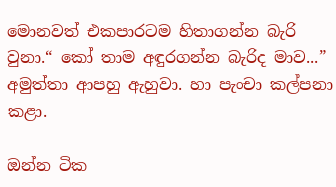මොනවත් එකපාරටම හිතාගන්න බැරි වුනා.“ කෝ තාම අඳුරගන්න බැරිද මාව...” අමුත්තා ආපහු ඇහුවා. හා පැංචා කල්පනා කළා.

ඔන්න ටික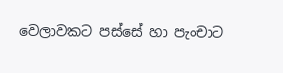වෙලාවකට පස්සේ හා පැංචාට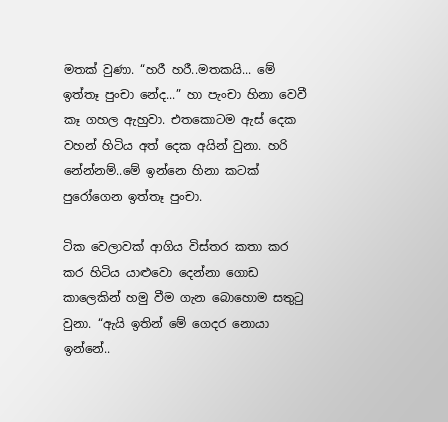මතක් වුණා. “හරී හරී..මතකයි... මේ ඉත්තෑ පුංචා නේද...” හා පැංචා හිනා වෙවී කෑ ගහල ඇහුවා. එතකොටම ඇස් දෙක වහන් හිටිය අත් දෙක අයින් වුනා. හරි නේන්නම්..මේ ඉන්නෙ හිනා කටක් පුරෝගෙන ඉත්තෑ පුංචා.

ටික වෙලාවක් ආගිය විස්තර කතා කර කර හිටිය යාළුවො දෙන්නා ගොඩ කාලෙකින් හමු වීම ගැන බොහොම සතුටු වුනා. “ඇයි ඉතින් මේ ගෙදර නොයා ඉන්නේ..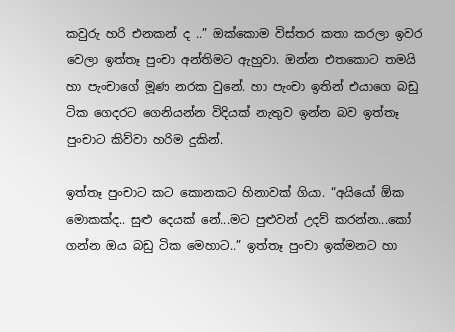කවුරු හරි එනකන් ද ..” ඔක්කොම විස්තර කතා කරලා ඉවර වෙලා ඉත්තෑ පුංචා අන්තිමට ඇහුවා. ඔන්න එතකොට තමයි හා පැංචාගේ මූණ නරක වුනේ. හා පැංචා ඉතින් එයාගෙ බඩු ටික ගෙදරට ගෙනියන්න විදියක් නැතුව ඉන්න බව ඉත්තෑ පුංචාට කිව්වා හරිම දුකින්.

ඉත්තෑ පුංචාට කට කොනකට හිනාවක් ගියා. “අයියෝ ඕක මොකක්ද.. සුළු දෙයක් නේ...මට පුළුවන් උදව් කරන්න...කෝ ගන්න ඔය බඩු ටික මෙහාට..” ඉත්තෑ පුංචා ඉක්මනට හා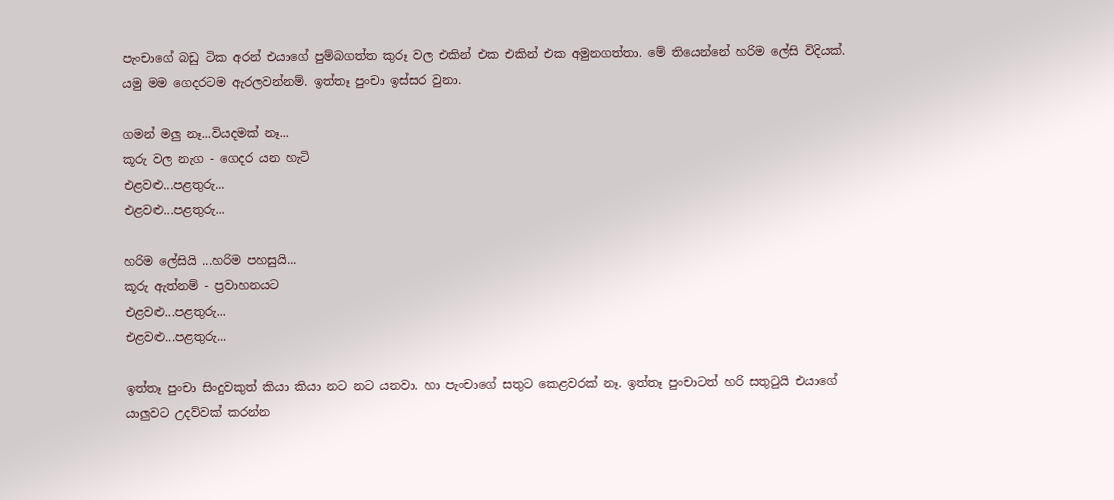පැංචාගේ බඩු ටික අරන් එයාගේ පුම්බගත්ත කුරූ වල එකින් එක එකින් එක අමුනගත්තා. මේ තියෙන්නේ හරිම ලේසි විදියක්. යමු මම ගෙදරටම ඇරලවන්නම්. ඉත්තෑ පුංචා ඉස්සර වුනා.

ගමන් මලු නෑ...වියදමක් නෑ...
කූරු වල නැග - ගෙදර යන හැටි
එළවළු...පළතුරු...
එළවළු...පළතුරු...

හරිම ලේසියි ...හරිම පහසුයි...
කූරු ඇත්නම් - ප්‍රවාහනයට
එළවළු...පළතුරු...
එළවළු...පළතුරු...

ඉත්තෑ පුංචා සිංදුවකුත් කියා කියා නට නට යනවා. හා පැංචාගේ සතුට කෙළවරක් නෑ. ඉත්තෑ පුංචාටත් හරි සතුටුයි එයාගේ යාලුවට උදව්වක් කරන්න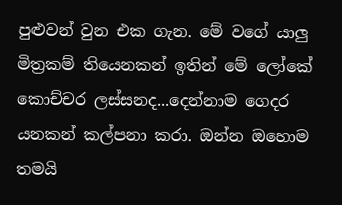පුළුවන් වුන එක ගැන. මේ වගේ යාලු මිත්‍රකම් තියෙනකන් ඉතින් මේ ලෝකේ කොච්චර ලස්සනද...දෙන්නාම ගෙදර යනකන් කල්පනා කරා. ඔන්න ඔහොම තමයි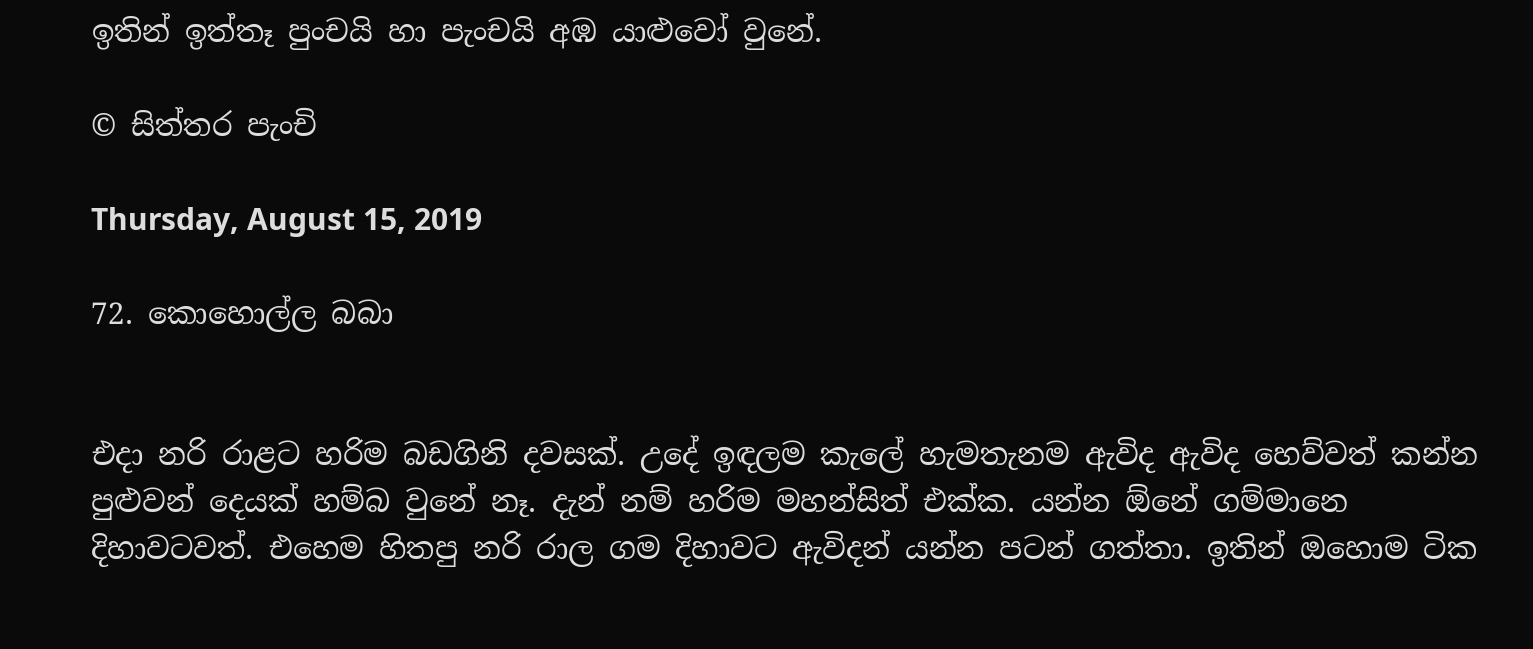ඉතින් ඉත්තෑ පුංචයි හා පැංචයි අඹ යාළුවෝ වුනේ.

© සිත්තර පැංචි

Thursday, August 15, 2019

72. කොහොල්ල බබා


එදා නරි රාළට හරිම බඩගිනි දවසක්. උදේ ඉඳලම කැලේ හැමතැනම ඇවිද ඇවිද හෙව්වත් කන්න පුළුවන් දෙයක් හම්බ වුනේ නෑ. දැන් නම් හරිම මහන්සිත් එක්ක. යන්න ඕනේ ගම්මානෙ දිහාවටවත්. එහෙම හිතපු නරි රාල ගම දිහාවට ඇවිදන් යන්න පටන් ගත්තා. ඉතින් ඔහොම ටික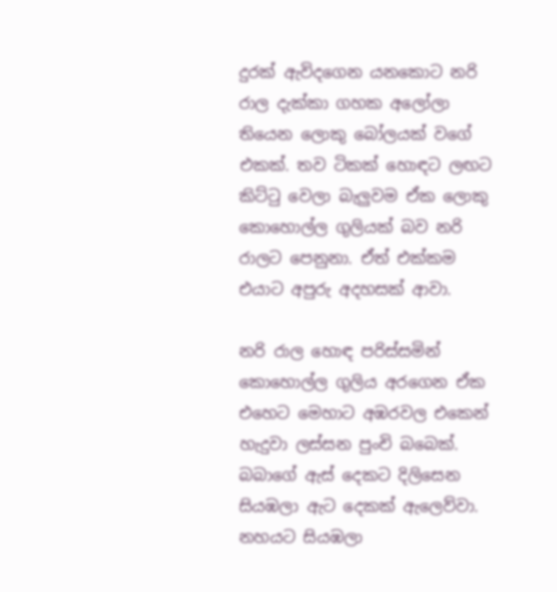දුරක් ඇවිදගෙන යනකොට නරි රාල දැක්කා ගහක අලෝලා තියෙන ලොකු බෝලයක් වගේ එකක්. තව ටිකක් හොඳට ලඟට කිට්ටු වෙලා බැලුවම ඒක ලොකු කොහොල්ල ගුලියක් බව නරි රාලට පෙනුනා. ඒත් එක්කම එයාට අපුරු අදහසක් ආවා.

නරි රාල හොඳ පරිස්සමින් කොහොල්ල ගුලිය අරගෙන ඒක එහෙට මෙහාට අඹරවල එකෙන් හැදුවා ලස්සන පුංචි බබෙක්. බබාගේ ඇස් දෙකට දිලිසෙන සියඹලා ඇට දෙකක් ඇලෙව්වා. නහයට සියඹලා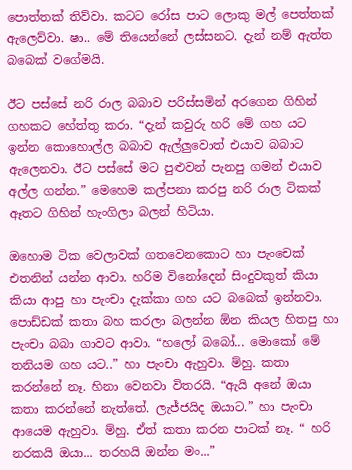පොත්තක් තිව්වා. කටට රෝස පාට ලොකු මල් පෙත්තක් ඇලෙව්වා. ෂා.. මේ තියෙන්නේ ලස්සනට. දැන් නම් ඇත්ත බබෙක් වගේමයි.

ඊට පස්සේ නරි රාල බබාව පරිස්සමින් අරගෙන ගිහින් ගහකට හේත්තු කරා. “දැන් කවුරු හරි මේ ගහ යට ඉන්න කොහොල්ල බබාව ඇල්ලුවොත් එයාව බබාට ඇලෙනවා. ඊට පස්සේ මට පුළුවන් පැනපු ගමන් එයාව අල්ල ගන්න.” මෙහෙම කල්පනා කරපු නරි රාල ටිකක් ඈතට ගිහින් හැංගිලා බලන් හිටියා.

ඔහොම ටික වෙලාවක් ගතවෙනකොට හා පැංචෙක් එතනින් යන්න ආවා. හරිම විනෝදෙන් සිංදුවකුත් කියා කියා ආපු හා පැංචා දැක්කා ගහ යට බබෙක් ඉන්නවා. පොඩ්ඩක් කතා බහ කරලා බලන්න ඕන කියල හිතපු හා පැංචා බබා ගාවට ආවා. “හලෝ බබෝ... මොකෝ මේ තනියම ගහ යට..” හා පැංචා ඇහුවා. ම්හු. කතා කරන්නේ නෑ. හිනා වෙනවා විතරයි. “ඇයි අනේ ඔයා කතා කරන්නේ නැත්තේ. ලැජ්ජයිද ඔයාට.” හා පැංචා ආයෙම ඇහුවා. ම්හු. ඒත් කතා කරන පාටක් නෑ. “ හරි නරකයි ඔයා... තරහයි ඔන්න මං...”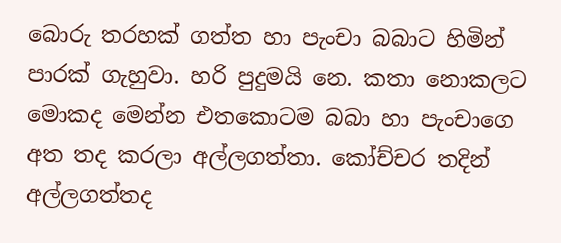බොරු තරහක් ගත්ත හා පැංචා බබාට හිමින් පාරක් ගැහුවා. හරි පුදුමයි නෙ. කතා නොකලට මොකද මෙන්න එතකොටම බබා හා පැංචාගෙ අත තද කරලා අල්ලගත්තා. කෝච්චර තදින් අල්ලගත්තද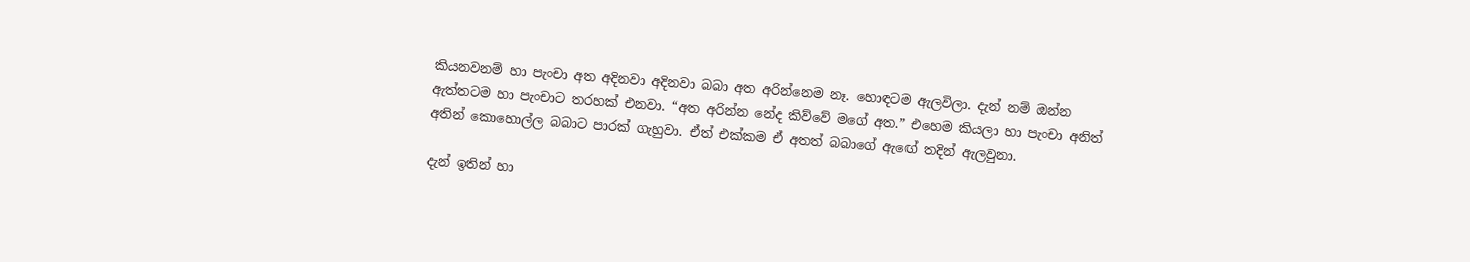කියනවනම් හා පැංචා අත අදිනවා අදිනවා බබා අත අරින්නෙම නෑ. හොඳටම ඇලවිලා. දැන් නම් ඔන්න ඇත්තටම හා පැංචාට තරහක් එනවා. “අත අරින්න නේද කිව්වේ මගේ අත.” එහෙම කියලා හා පැංචා අනිත් අතින් කොහොල්ල බබාට පාරක් ගැහුවා. ඒත් එක්කම ඒ අතත් බබාගේ ඇඟේ තදින් ඇලවුනා.

දැන් ඉතින් හා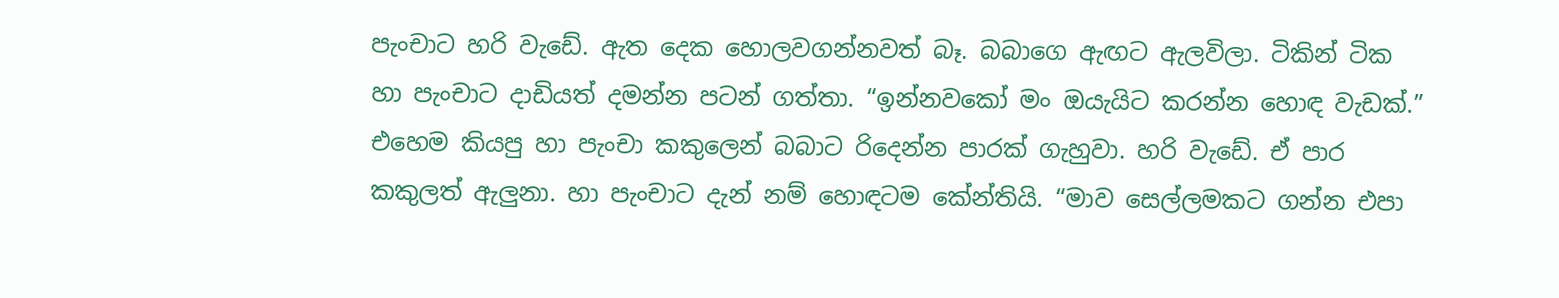පැංචාට හරි වැඩේ. ඇත දෙක හොලවගන්නවත් බෑ. බබාගෙ ඇඟට ඇලවිලා. ටිකින් ටික හා පැංචාට දාඩියත් දමන්න පටන් ගත්තා. “ඉන්නවකෝ මං ඔයැයිට කරන්න හොඳ වැඩක්.” එහෙම කියපු හා පැංචා කකුලෙන් බබාට රිදෙන්න පාරක් ගැහුවා. හරි වැඩේ. ඒ පාර කකුලත් ඇලුනා. හා පැංචාට දැන් නම් හොඳටම කේන්තියි. “මාව සෙල්ලමකට ගන්න එපා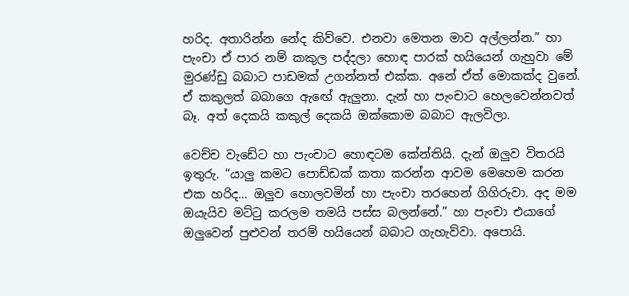හරිද. අතාරින්න නේද කිව්වෙ. එනවා මෙතන මාව අල්ලන්න.” හා පැංචා ඒ පාර නම් කකුල පද්දලා හොඳ පාරක් හයියෙන් ගැහුවා මේ මුරණ්ඩු බබාට පාඩමක් උගන්නත් එක්ක. අනේ ඒත් මොකක්ද වුනේ. ඒ කකුලත් බබාගෙ ඇඟේ ඇලුනා. දැන් හා පැංචාට හෙලවෙන්නවත් බෑ. අත් දෙකයි කකුල් දෙකයි ඔක්කොම බබාට ඇලවිලා.

වෙච්ච වැඩේට හා පැංචාට හොඳටම කේන්තියි. දැන් ඔලුව විතරයි ඉතුරු. “යාලු කමට පොඩ්ඩක් කතා කරන්න ආවම මෙහෙම කරන එක හරිද... ඔලුව හොලවමින් හා පැංචා තරහෙන් ගිගිරුවා. අද මම ඔයැයිව මට්ටු කරලම තමයි පස්ස බලන්නේ.” හා පැංචා එයාගේ ඔලුවෙන් පුළුවන් තරම් හයියෙන් බබාට ගැහැව්වා. අපොයි.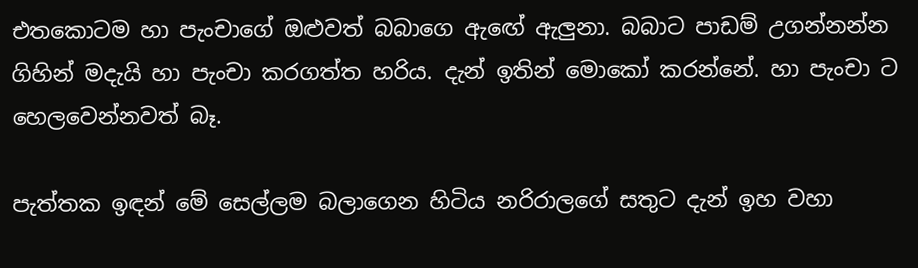එතකොටම හා පැංචාගේ ඔළුවත් බබාගෙ ඇඟේ ඇලුනා. බබාට පාඩම් උගන්නන්න ගිහින් මදැයි හා පැංචා කරගත්ත හරිය. දැන් ඉතින් මොකෝ කරන්නේ. හා පැංචා ට හෙලවෙන්නවත් බෑ.

පැත්තක ඉඳන් මේ සෙල්ලම බලාගෙන හිටිය නරිරාලගේ සතුට දැන් ඉහ වහා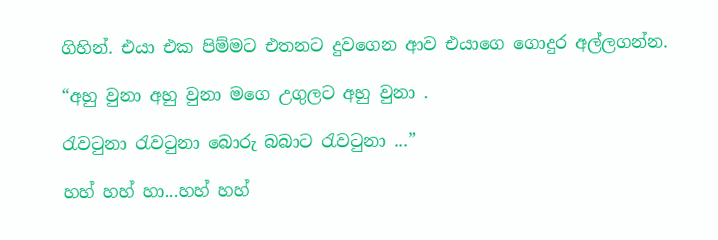ගිහින්. එයා එක පිම්මට එතනට දුවගෙන ආව එයාගෙ ගොදුර අල්ලගන්න.

“අහු වුනා අහු වුනා මගෙ උගුලට අහු වුනා .

රැවටුනා රැවටුනා බොරු බබාට රැවටුනා ...”

හහ් හහ් හා...හහ් හහ්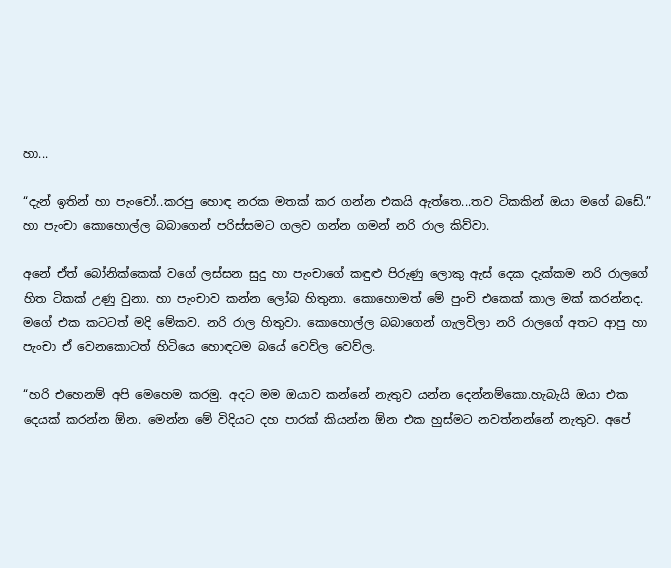හා...

“දැන් ඉතින් හා පැංචෝ..කරපු හොඳ නරක මතක් කර ගන්න එකයි ඇත්තෙ...තව ටිකකින් ඔයා මගේ බඩේ.” හා පැංචා කොහොල්ල බබාගෙන් පරිස්සමට ගලව ගන්න ගමන් නරි රාල කිව්වා.

අනේ ඒත් බෝනික්කෙක් වගේ ලස්සන සුදු හා පැංචාගේ කඳුළු පිරුණු ලොකු ඇස් දෙක දැක්කම නරි රාලගේ හිත ටිකක් උණු වුනා. හා පැංචාව කන්න ලෝබ හිතුනා. කොහොමත් මේ පුංචි එකෙක් කාල මක් කරන්නද. මගේ එක කටටත් මදි මේකව. නරි රාල හිතුවා. කොහොල්ල බබාගෙන් ගැලවිලා නරි රාලගේ අතට ආපු හා පැංචා ඒ වෙනකොටත් හිටියෙ හොඳටම බයේ වෙව්ල වෙව්ල.

“හරි එහෙනම් අපි මෙහෙම කරමු. අදට මම ඔයාව කන්නේ නැතුව යන්න දෙන්නම්කො.හැබැයි ඔයා එක දෙයක් කරන්න ඕන. මෙන්න මේ විදියට දහ පාරක් කියන්න ඕන එක හුස්මට නවත්නන්නේ නැතුව. අපේ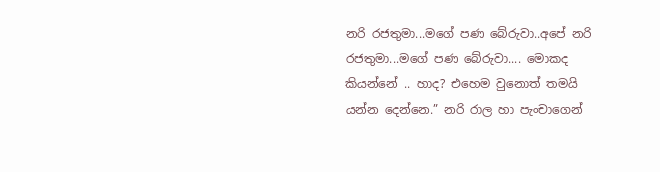නරි රජතුමා...මගේ පණ බේරුවා..අපේ නරි රජතුමා...මගේ පණ බේරුවා.... මොකද කියන්නේ .. හාද? එහෙම වුනොත් තමයි යන්න දෙන්නෙ.” නරි රාල හා පැංචාගෙන්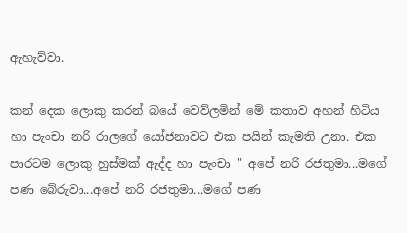ඇහැව්වා.

කන් දෙක ලොකු කරන් බයේ වෙව්ලමින් මේ කතාව අහන් හිටිය හා පැංචා නරි රාලගේ යෝජනාවට එක පයින් කැමති උනා. එක පාරටම ලොකු හුස්මක් ඇද්ද හා පැංචා " අපේ නරි රජතුමා...මගේ පණ බේරුවා...අපේ නරි රජතුමා...මගේ පණ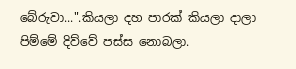බේරුවා...".කියලා දහ පාරක් කියලා දාලා පිම්මේ දිව්වේ පස්ස නොබලා.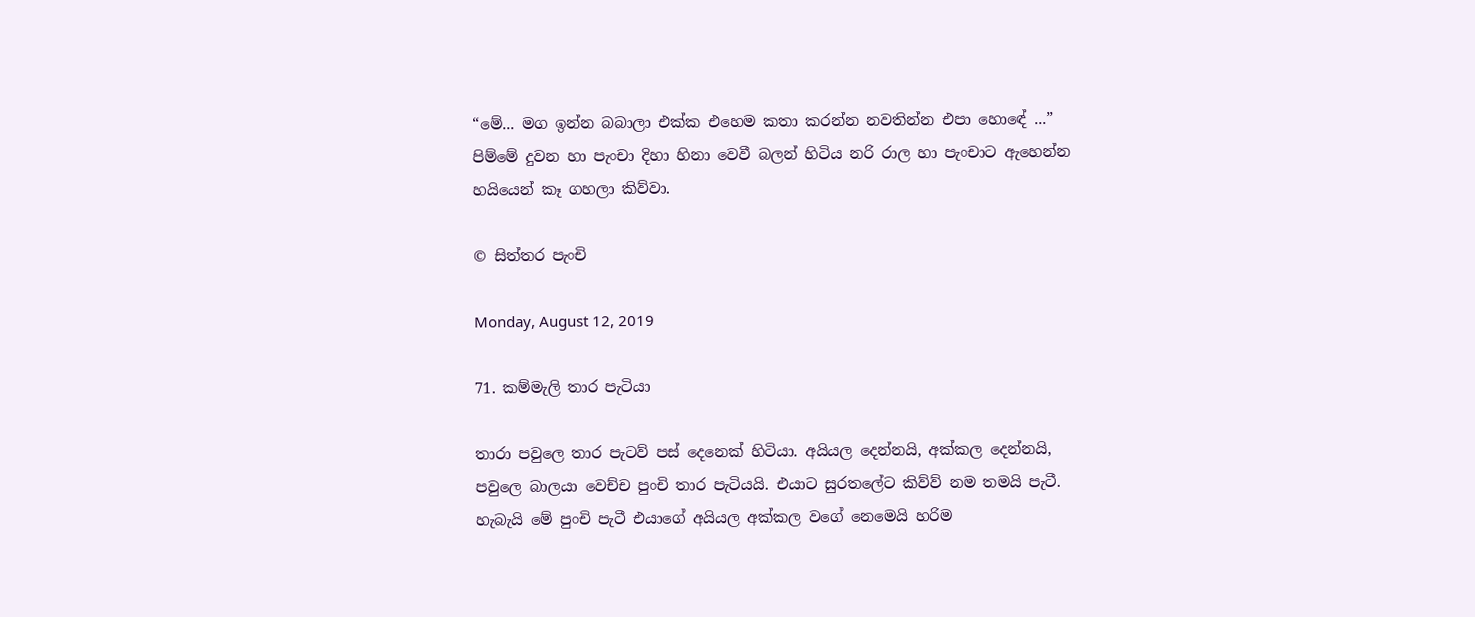“මේ... මග ඉන්න බබාලා එක්ක එහෙම කතා කරන්න නවතින්න එපා හොඳේ ...” පිම්මේ දුවන හා පැංචා දිහා හිනා වෙවී බලන් හිටිය නරි රාල හා පැංචාට ඇහෙන්න හයියෙන් කෑ ගහලා කිව්වා.

© සිත්තර පැංචි

Monday, August 12, 2019

71. කම්මැලි තාර පැටියා

තාරා පවුලෙ තාර පැටව් පස් දෙනෙක් හිටියා. අයියල දෙන්නයි, අක්කල දෙන්නයි, පවුලෙ බාලයා වෙච්ච පුංචි තාර පැටියයි. එයාට සුරතලේට කිව්ව් නම තමයි පැටී. හැබැයි මේ පුංචි පැටී එයාගේ අයියල අක්කල වගේ නෙමෙයි හරිම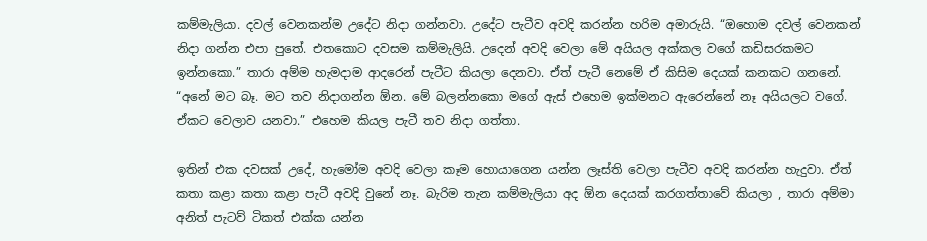කම්මැලියා. දවල් වෙනකන්ම උදේට නිදා ගන්නවා. උදේට පැටීව අවදි කරන්න හරිම අමාරුයි. “ඔහොම දවල් වෙනකන් නිදා ගන්න එපා පුතේ. එතකොට දවසම කම්මැලියි. උදෙන් අවදි වෙලා මේ අයියල අක්කල වගේ කඩිසරකමට ඉන්නකො.” තාරා අම්ම හැමදාම ආදරෙන් පැටීට කියලා දෙනවා. ඒත් පැටී නෙමේ ඒ කිසිම දෙයක් කනකට ගනනේ. “අනේ මට බෑ. මට තව නිදාගන්න ඕන. මේ බලන්නකො මගේ ඇස් එහෙම ඉක්මනට ඇරෙන්නේ නෑ අයියලට වගේ. ඒකට වෙලාව යනවා.” එහෙම කියල පැටී තව නිදා ගත්තා.

ඉතින් එක දවසක් උදේ, හැමෝම අවදි වෙලා කෑම හොයාගෙන යන්න ලෑස්ති වෙලා පැටීව අවදි කරන්න හැදුවා. ඒත් කතා කළා කතා කළා පැටී අවදි වුනේ නෑ. බැරිම තැන කම්මැලියා අද ඕන දෙයක් කරගත්තාවේ කියලා , තාරා අම්මා අනිත් පැටව් ටිකත් එක්ක යන්න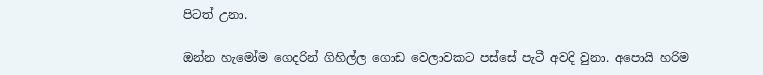පිටත් උනා.

ඔන්න හැමෝම ගෙදරින් ගිහිල්ල ගොඩ වෙලාවකට පස්සේ පැටී අවදි වුනා. අපොයි හරිම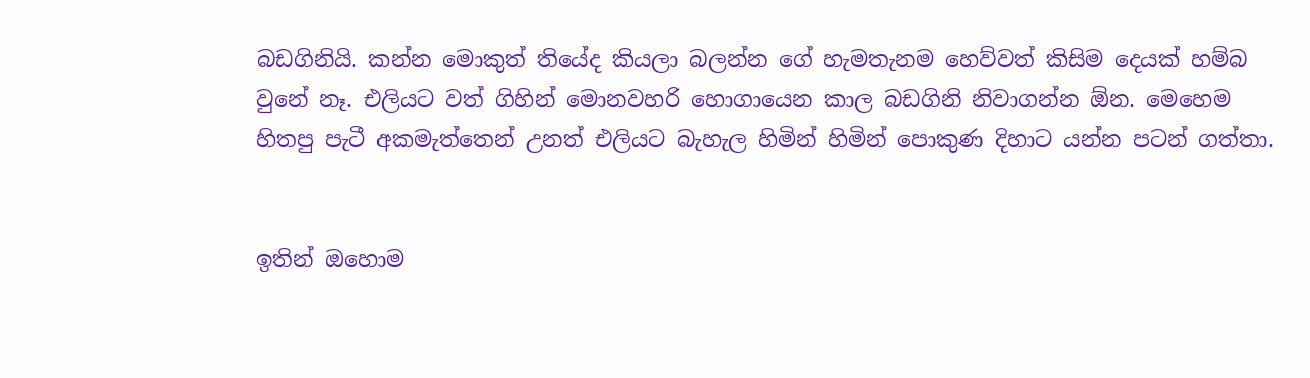බඩගිනියි. කන්න මොකුත් තියේද කියලා බලන්න ගේ හැමතැනම හෙව්වත් කිසිම දෙයක් හම්බ වුනේ නෑ. එලියට වත් ගිහින් මොනවහරි හොගායෙන කාල බඩගිනි නිවාගන්න ඕන. මෙහෙම හිතපු පැටී අකමැත්තෙන් උනත් එලියට බැහැල හිමින් හිමින් පොකුණ දිහාට යන්න පටන් ගත්තා.


ඉතින් ඔහොම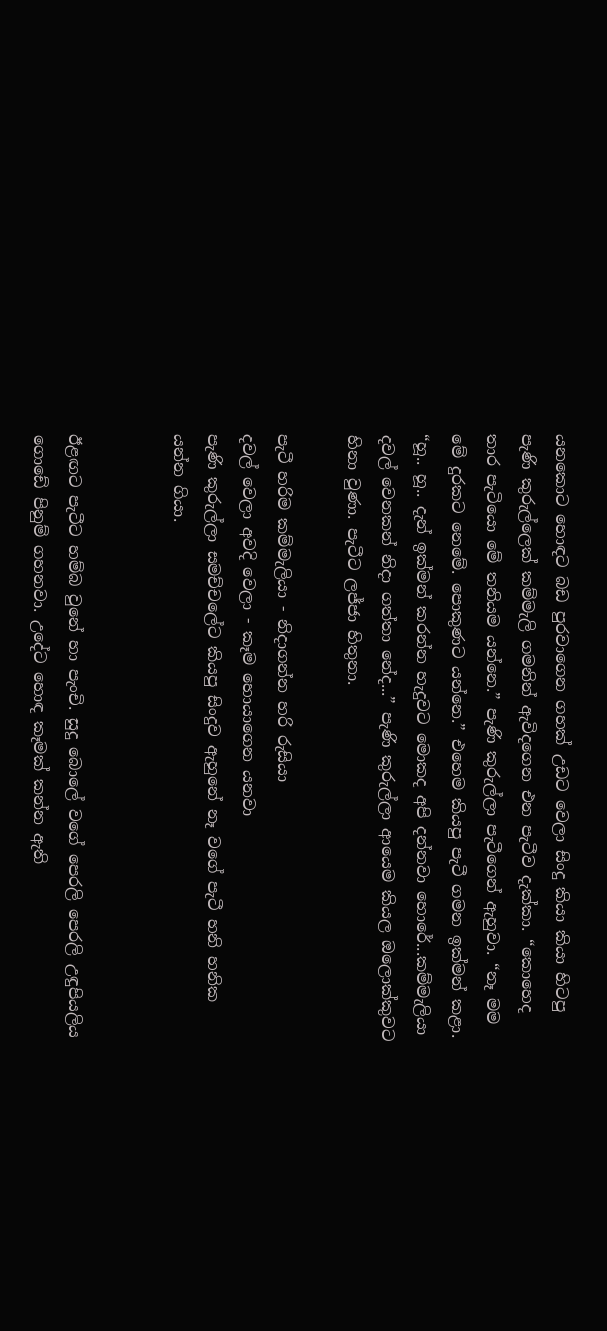යනකොට හොඳට බඩ පුරවාගෙන ගහක් උඩට වෙලා සිංදු කියා කියා හිටපු පැණි කුරුල්ලෙක් කම්මැලි ගමනින් ඇවිදගෙන එන පැටීව දැක්කා. “කොහෙද තාර පැටියො මේ තනියම යන්නෙ.” පැණි කුරුල්ලා පැටීගෙන් ඇහුවා. “නෑ මම මේ දුරකට නෙමේ. පොකුණට යන්නෙ.” එහෙම කියපු පැටී ගමන ඉක්මන් කළා. “හූ.. හූ.. දැන් ඉක්මන් කරන්න හැදුවට මොකද අපි දන්නවා හොරේ...කම්මැලියා දවල් වෙනකන් නිදා ගත්තා නේද...” පැණි කුරුල්ලා ආයෙම කියල ඔලොක්කුවට හිනා වුණා. පැටීට ලජ්ජා හිතුනා.

පැටී හරිම කම්මැලියා - නිදාගන්න හරි රුසියා
දවල් වෙලා අවදි වෙලා - කෑම හොයාගෙන යනවා
පැණි කුරුල්ලා සමච්චලේට කියපු සිංදුව ඇහුනේ නෑ වගේ පැටී හනි හනික යන්න ගියා.


ඊළඟට පැටීට හම්බ වුනේ හා පැංචි. සුදු බොලේ වගේ පෙරලි පෙරලි උඳුපියලිය ගොඩේ පිනුම් ගහනවා. උදේට හොඳ කෑමක් කන්න ඇති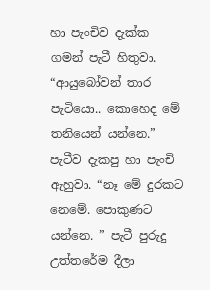හා පැංචිව දැක්ක ගමන් පැටී හිතුවා. “ආයුබෝවන් තාර පැටියො.. කොහෙද මේ තනියෙන් යන්නෙ.” පැටීව දැකපු හා පැංචි ඇහුවා. “නෑ මේ දුරකට නෙමේ. පොකුණට යන්නෙ. ” පැටී පුරුදු උත්තරේම දීලා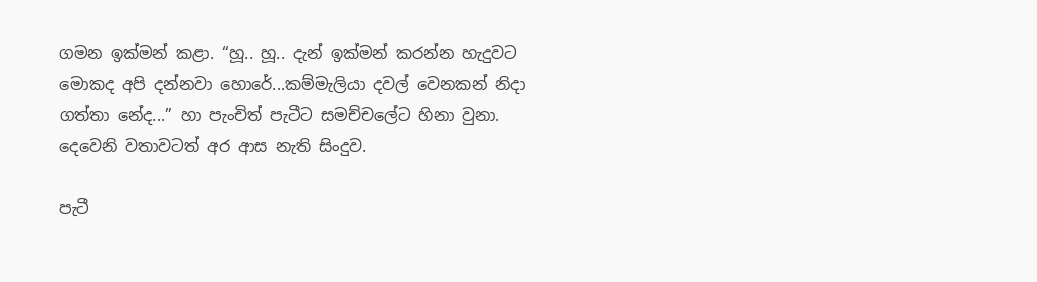ගමන ඉක්මන් කළා. “හූ.. හූ.. දැන් ඉක්මන් කරන්න හැදුවට මොකද අපි දන්නවා හොරේ...කම්මැලියා දවල් වෙනකන් නිදා ගත්තා නේද...” හා පැංචිත් පැටීට සමච්චලේට හිනා වුනා. දෙවෙනි වතාවටත් අර ආස නැති සිංදුව.

පැටී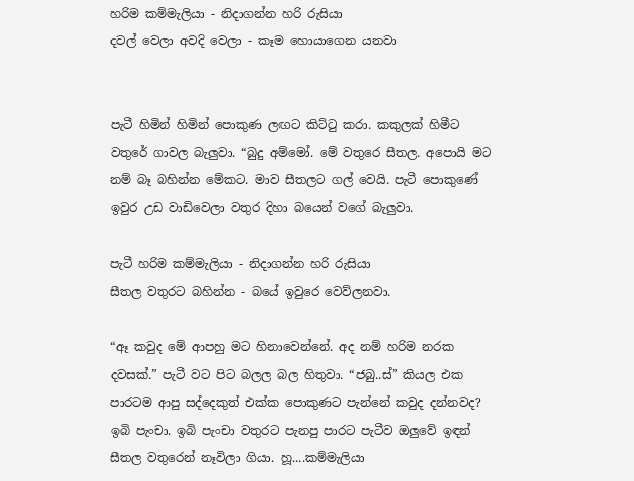හරිම කම්මැලියා - නිදාගන්න හරි රුසියා
දවල් වෙලා අවදි වෙලා - කෑම හොයාගෙන යනවා


පැටී හිමින් හිමින් පොකුණ ලඟට කිට්ටු කරා. කකුලක් හිමීට වතුරේ ගාවල බැලුවා. “බුදු අම්මෝ. මේ වතුරෙ සීතල. අපොයි මට නම් බෑ බහින්න මේකට. මාව සීතලට ගල් වෙයි. පැටී පොකුණේ ඉවුර උඩ වාඩිවෙලා වතුර දිහා බයෙන් වගේ බැලුවා.

පැටී හරිම කම්මැලියා - නිදාගන්න හරි රුසියා
සීතල වතුරට බහින්න - බයේ ඉවුරෙ වෙව්ලනවා.

“ඈ කවුද මේ ආපහු මට හිනාවෙන්නේ. අද නම් හරිම නරක දවසක්.” පැටී වට පිට බලල බල හිතුවා. “ජබු..ස්” කියල එක පාරටම ආපු සද්දෙකුත් එක්ක පොකුණට පැන්නේ කවුද දන්නවද? ඉබි පැංචා. ඉබි පැංචා වතුරට පැනපු පාරට පැටීව ඔලුවේ ඉඳන් සීතල වතුරෙන් නෑවිලා ගියා. හූ....කම්මැලියා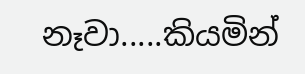නෑවා.....කියමින්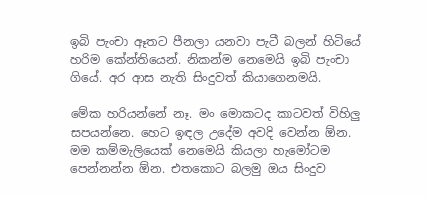ඉබි පැංචා ඈතට පීනලා යනවා පැටී බලන් හිටියේ හරිම කේන්තියෙන්. නිකන්ම නෙමෙයි ඉබි පැංචා ගියේ. අර ආස නැති සිංදුවත් කියාගෙනමයි.

මේක හරියන්නේ නෑ. මං මොකටද කාටවත් විහිලු සපයන්නෙ. හෙට ඉඳල උදේම අවදි වෙන්න ඕන. මම කම්මැලියෙක් නෙමෙයි කියලා හැමෝටම පෙන්නන්න ඕන. එතකොට බලමු ඔය සිංදුව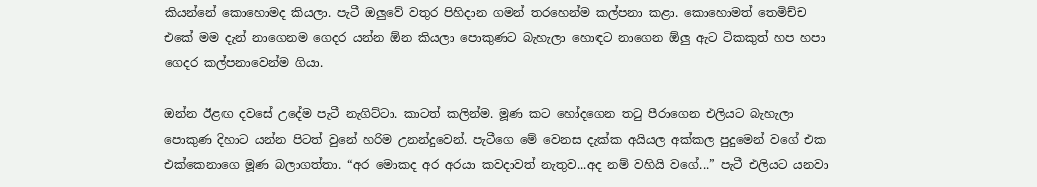කියන්නේ කොහොමද කියලා. පැටී ඔලුවේ වතුර පිහිදාන ගමන් තරහෙන්ම කල්පනා කළා. කොහොමත් තෙමිච්ච එකේ මම දැන් නාගෙනම ගෙදර යන්න ඕන කියලා පොකුණට බැහැලා හොඳට නාගෙන ඕලු ඇට ටිකකුත් හප හපා ගෙදර කල්පනාවෙන්ම ගියා.

ඔන්න ඊළඟ දවසේ උදේම පැටී නැගිට්ටා. කාටත් කලින්ම. මූණ කට හෝදගෙන තටු පීරාගෙන එලියට බැහැලා පොකුණ දිහාට යන්න පිටත් වුනේ හරිම උනන්දුවෙන්. පැටීගෙ මේ වෙනස දැක්ක අයියල අක්කල පුදුමෙන් වගේ එක එක්කෙනාගෙ මූණ බලාගත්තා. “අර මොකද අර අරයා කවදාවත් නැතුව...අද නම් වහියි වගේ...” පැටී එලියට යනවා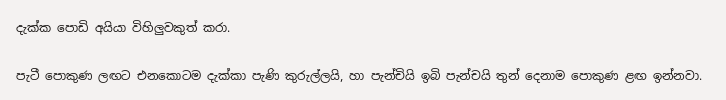දැක්ක පොඩි අයියා විහිලුවකුත් කරා.

පැටී පොකුණ ලඟට එනකොටම දැක්කා පැණි කුරුල්ලයි, හා පැන්චියි ඉබි පැන්චයි තුන් දෙනාම පොකුණ ළඟ ඉන්නවා.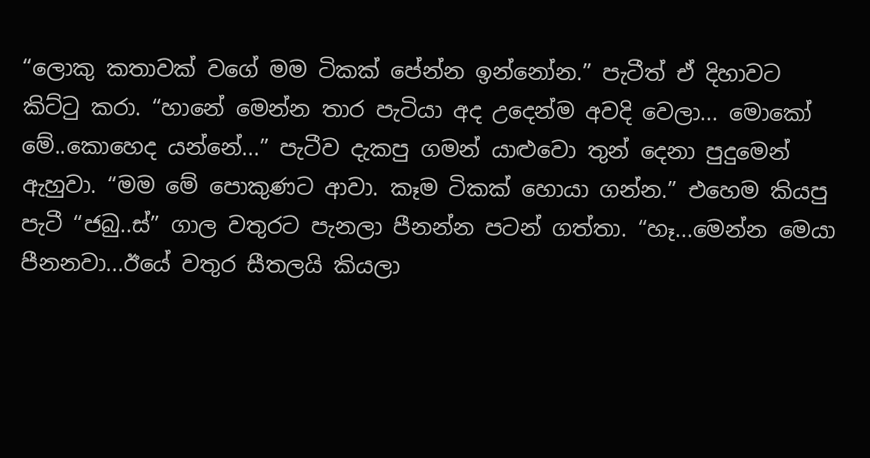“ලොකු කතාවක් වගේ මම ටිකක් පේන්න ඉන්නෝන.” පැටීත් ඒ දිහාවට කිට්ටු කරා. “හානේ මෙන්න තාර පැටියා අද උදෙන්ම අවදි වෙලා... මොකෝ මේ..කොහෙද යන්නේ...” පැටීව දැකපු ගමන් යාළුවො තුන් දෙනා පුදුමෙන් ඇහුවා. “මම මේ පොකුණට ආවා. කෑම ටිකක් හොයා ගන්න.” එහෙම කියපු පැටී “ජබු..ස්” ගාල වතුරට පැනලා පීනන්න පටන් ගත්තා. “හෑ...මෙන්න මෙයා පීනනවා...ඊයේ වතුර සීතලයි කියලා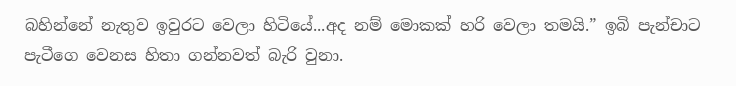බහින්නේ නැතුව ඉවුරට වෙලා හිටියේ...අද නම් මොකක් හරි වෙලා තමයි.” ඉබි පැන්චාට පැටීගෙ වෙනස හිතා ගන්නවත් බැරි වුනා.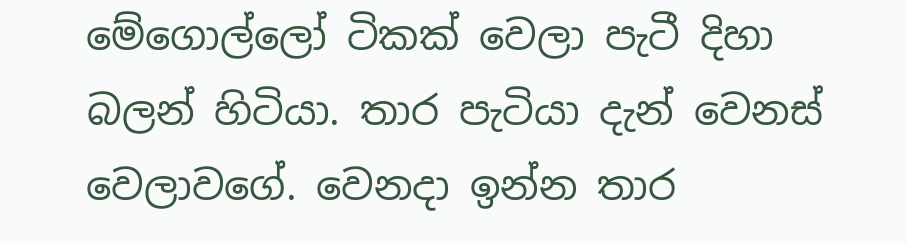මේගොල්ලෝ ටිකක් වෙලා පැටී දිහා බලන් හිටියා. තාර පැටියා දැන් වෙනස් වෙලාවගේ. වෙනදා ඉන්න තාර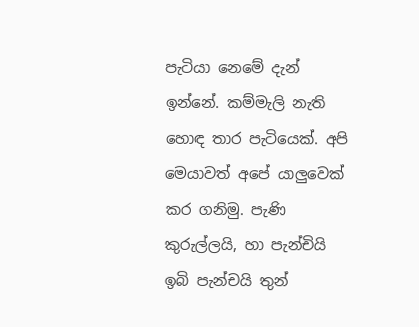පැටියා නෙමේ දැන් ඉන්නේ. කම්මැලි නැති හොඳ තාර පැටියෙක්. අපි මෙයාවත් අපේ යාලුවෙක් කර ගනිමු. පැණි කුරුල්ලයි, හා පැන්චියි ඉබි පැන්චයි තුන්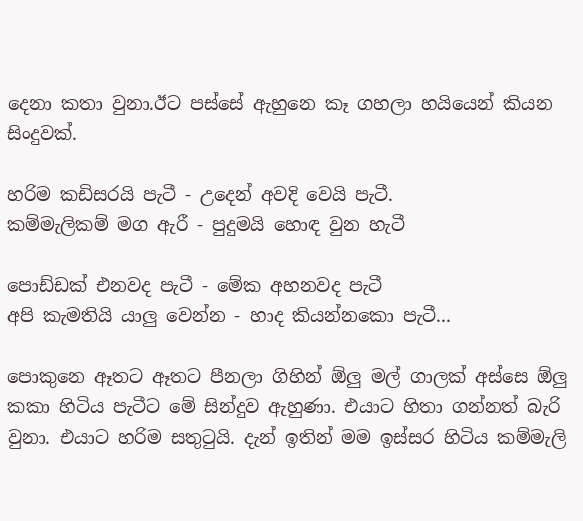දෙනා කතා වුනා.ඊට පස්සේ ඇහුනෙ කෑ ගහලා හයියෙන් කියන සිංදුවක්.

හරිම කඩිසරයි පැටී - උදෙන් අවදි වෙයි පැටී.
කම්මැලිකම් මග ඇරී - පුදුමයි හොඳ වුන හැටී

පොඩ්ඩක් එනවද පැටී - මේක අහනවද පැටී
අපි කැමතියි යාලු වෙන්න - හාද කියන්නකො පැටී...

පොකුනෙ ඈතට ඈතට පීනලා ගිහින් ඕලු මල් ගාලක් අස්සෙ ඕලු කකා හිටිය පැටීට මේ සින්දුව ඇහුණා. එයාට හිතා ගන්නත් බැරි වුනා. එයාට හරිම සතුටුයි. දැන් ඉතින් මම ඉස්සර හිටිය කම්මැලි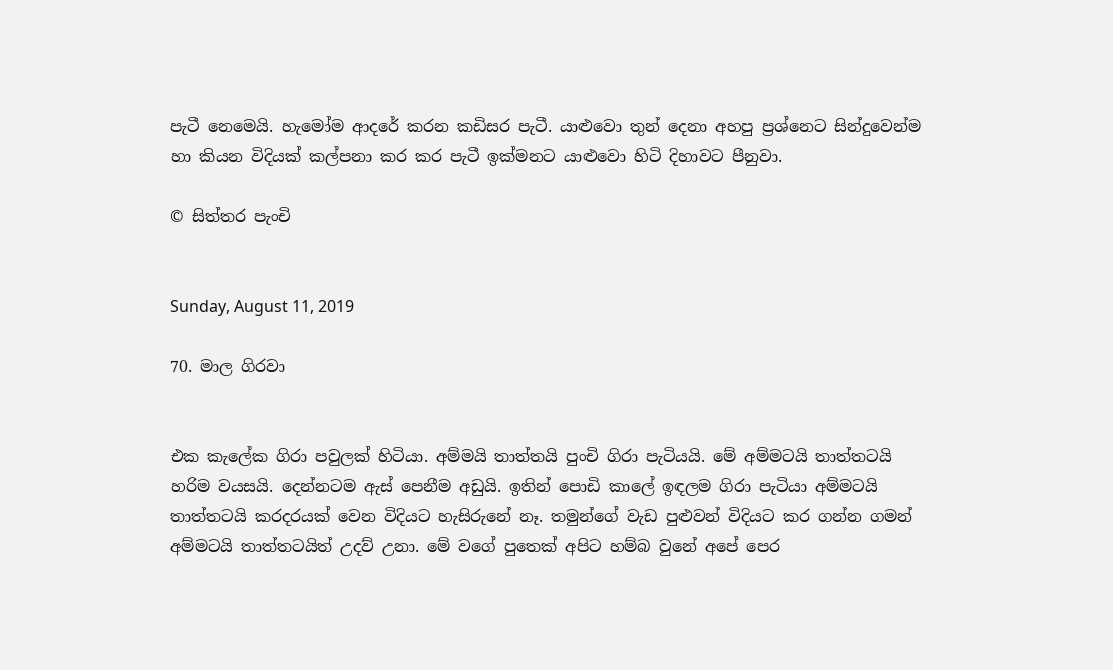පැටී නෙමෙයි. හැමෝම ආදරේ කරන කඩිසර පැටී. යාළුවො තුන් දෙනා අහපු ප්‍රශ්නෙට සින්දුවෙන්ම හා කියන විදියක් කල්පනා කර කර පැටී ඉක්මනට යාළුවො හිටි දිහාවට පීනුවා.

© සිත්තර පැංචි


Sunday, August 11, 2019

70. මාල ගිරවා


එක කැලේක ගිරා පවුලක් හිටියා. අම්මයි තාත්තයි පුංචි ගිරා පැටියයි. මේ අම්මටයි තාත්තටයි හරිම වයසයි. දෙන්නටම ඇස් පෙනීම අඩුයි. ඉතින් පොඩි කාලේ ඉඳලම ගිරා පැටියා අම්මටයි තාත්තටයි කරදරයක් වෙන විදියට හැසිරුනේ නෑ. තමුන්ගේ වැඩ පුළුවන් විදියට කර ගන්න ගමන් අම්මටයි තාත්තටයිත් උදව් උනා. මේ වගේ පුතෙක් අපිට හම්බ වුනේ අපේ පෙර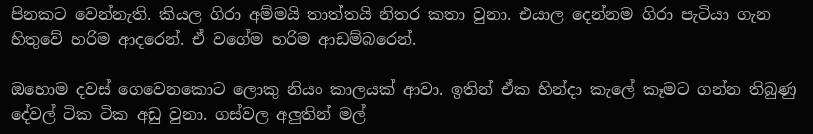පිනකට වෙන්නැති. කියල ගිරා අම්මයි තාත්තයි නිතර කතා වුනා. එයාල දෙන්නම ගිරා පැටියා ගැන හිතුවේ හරිම ආදරෙන්. ඒ වගේම හරිම ආඩම්බරෙන්.

ඔහොම දවස් ගෙවෙනකොට ලොකු නියං කාලයක් ආවා. ඉතින් ඒක හින්දා කැලේ කෑමට ගන්න තිබුණු දේවල් ටික ටික අඩු වුනා. ගස්වල අලුතින් මල්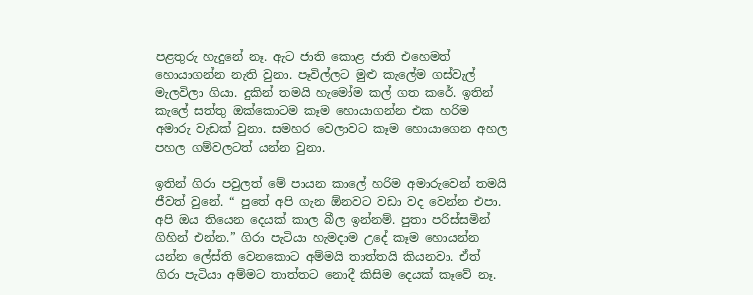පළතුරු හැදුනේ නෑ. ඇට ජාති කොළ ජාති එහෙමත් හොයාගන්න නැති වුනා. පෑවිල්ලට මුළු කැලේම ගස්වැල් මැලවිලා ගියා. දුකින් තමයි හැමෝම කල් ගත කරේ. ඉතින් කැලේ සත්තු ඔක්කොටම කෑම හොයාගන්න එක හරිම අමාරු වැඩක් වුනා. සමහර වෙලාවට කෑම හොයාගෙන අහල පහල ගම්වලටත් යන්න වුනා.

ඉතින් ගිරා පවුලත් මේ පායන කාලේ හරිම අමාරුවෙන් තමයි ජීවත් වුනේ. “ පුතේ අපි ගැන ඕනවට වඩා වද වෙන්න එපා. අපි ඔය තියෙන දෙයක් කාල බීල ඉන්නම්. පුතා පරිස්සමින් ගිහින් එන්න.” ගිරා පැටියා හැමදාම උදේ කෑම හොයන්න යන්න ලේස්ති වෙනකොට අම්මයි තාත්තයි කියනවා. ඒත් ගිරා පැටියා අම්මට තාත්තට නොදී කිසිම දෙයක් කෑවේ නෑ.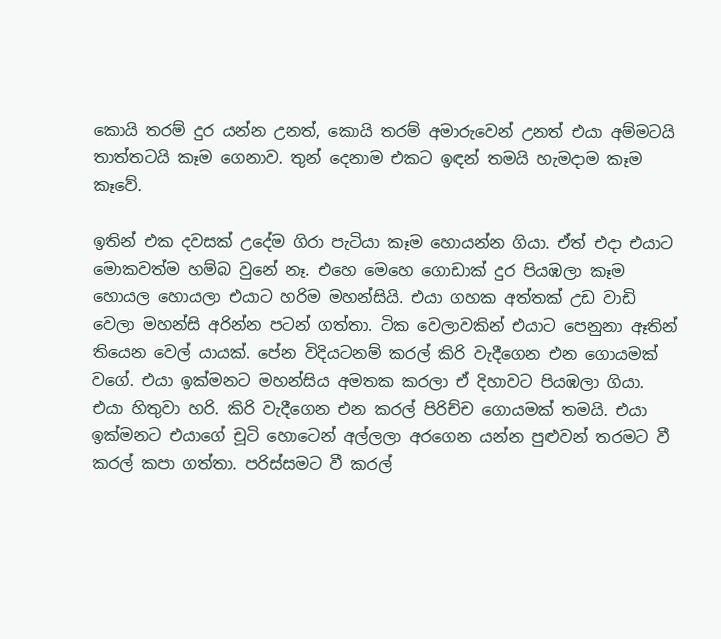කොයි තරම් දුර යන්න උනත්, කොයි තරම් අමාරුවෙන් උනත් එයා අම්මටයි තාත්තටයි කෑම ගෙනාව. තුන් දෙනාම එකට ඉඳන් තමයි හැමදාම කෑම කෑවේ.

ඉතින් එක දවසක් උදේම ගිරා පැටියා කෑම හොයන්න ගියා. ඒත් එදා එයාට මොකවත්ම හම්බ වුනේ නෑ. එහෙ මෙහෙ ගොඩාක් දුර පියඹලා කෑම හොයල හොයලා එයාට හරිම මහන්සියි. එයා ගහක අත්තක් උඩ වාඩි වෙලා මහන්සි අරින්න පටන් ගත්තා. ටික වෙලාවකින් එයාට පෙනුනා ඈතින් තියෙන වෙල් යායක්. පේන විදියටනම් කරල් කිරි වැදීගෙන එන ගොයමක් වගේ. එයා ඉක්මනට මහන්සිය අමතක කරලා ඒ දිහාවට පියඹලා ගියා. එයා හිතුවා හරි. කිරි වැදීගෙන එන කරල් පිරිච්ච ගොයමක් තමයි. එයා ඉක්මනට එයාගේ චූටි හොටෙන් අල්ලලා අරගෙන යන්න පුළුවන් තරමට වී කරල් කපා ගත්තා. පරිස්සමට වී කරල්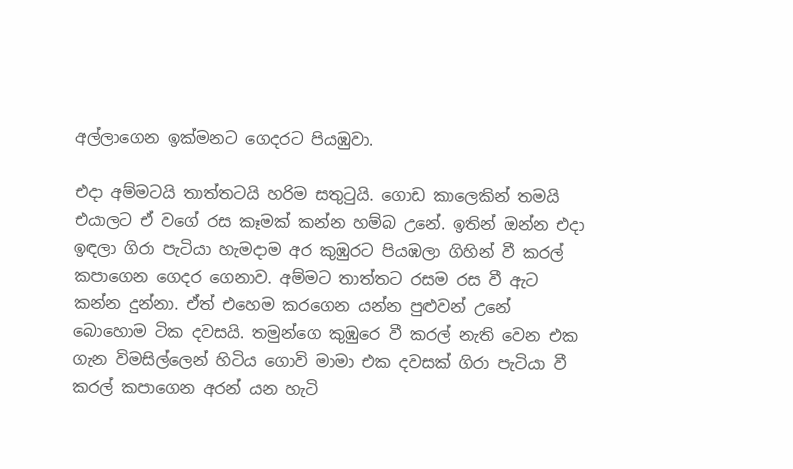අල්ලාගෙන ඉක්මනට ගෙදරට පියඹුවා.

එදා අම්මටයි තාත්තටයි හරිම සතුටුයි. ගොඩ කාලෙකින් තමයි එයාලට ඒ වගේ රස කෑමක් කන්න හම්බ උනේ. ඉතින් ඔන්න එදා ඉඳලා ගිරා පැටියා හැමදාම අර කුඹුරට පියඹලා ගිහින් වී කරල් කපාගෙන ගෙදර ගෙනාව. අම්මට තාත්තට රසම රස වී ඇට කන්න දුන්නා. ඒත් එහෙම කරගෙන යන්න පුළුවන් උනේ බොහොම ටික දවසයි. තමුන්ගෙ කුඹුරෙ වී කරල් නැති වෙන එක ගැන විමසිල්ලෙන් හිටිය ගොවි මාමා එක දවසක් ගිරා පැටියා වී කරල් කපාගෙන අරන් යන හැටි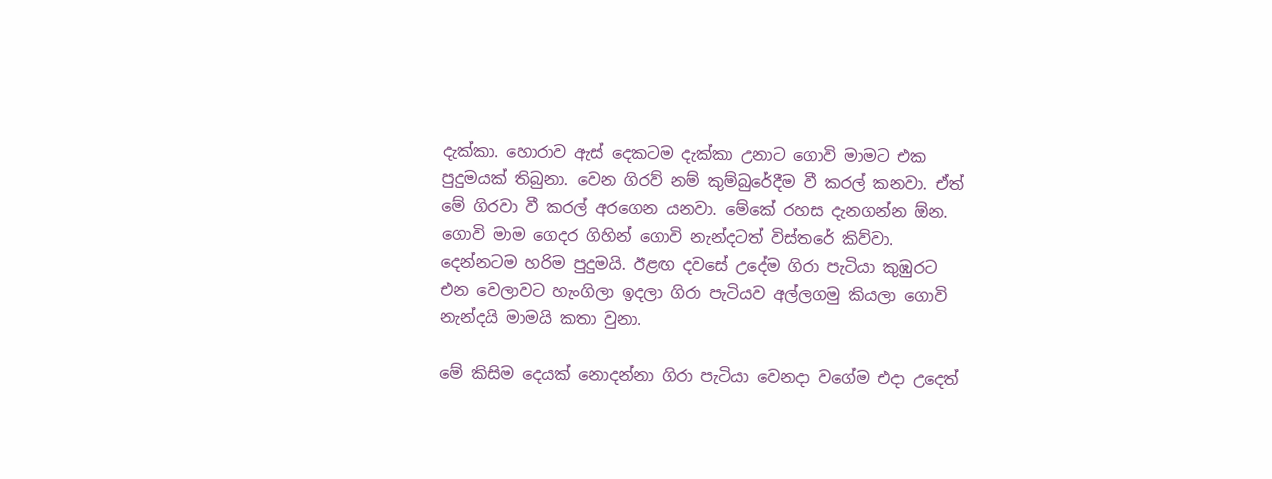දැක්කා. හොරාව ඇස් දෙකටම දැක්කා උනාට ගොවි මාමට එක පුදුමයක් තිබුනා. වෙන ගිරව් නම් කුම්බුරේදීම වී කරල් කනවා. ඒත් මේ ගිරවා වී කරල් අරගෙන යනවා. මේකේ රහස දැනගන්න ඕන. ගොවි මාම ගෙදර ගිහින් ගොවි නැන්දටත් විස්තරේ කිව්වා. දෙන්නටම හරිම පුදුමයි. ඊළඟ දවසේ උදේම ගිරා පැටියා කුඹුරට එන වෙලාවට හැංගිලා ඉදලා ගිරා පැටියව අල්ලගමු කියලා ගොවි නැන්දයි මාමයි කතා වුනා.

මේ කිසිම දෙයක් නොදන්නා ගිරා පැටියා වෙනදා වගේම එදා උදෙත්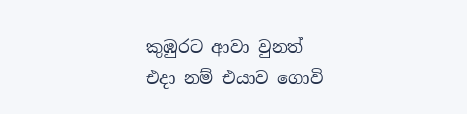කුඹුරට ආවා වුනත් එදා නම් එයාව ගොවි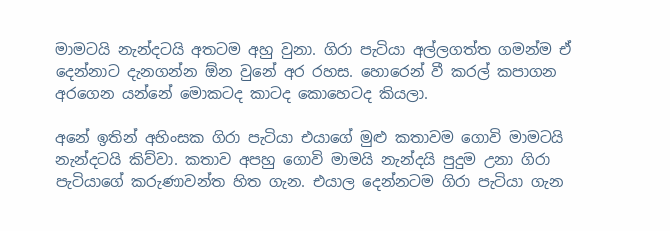මාමටයි නැන්දටයි අතටම අහු වුනා. ගිරා පැටියා අල්ලගත්ත ගමන්ම ඒ දෙන්නාට දැනගන්න ඕන වුනේ අර රහස. හොරෙන් වී කරල් කපාගන අරගෙන යන්නේ මොකටද කාටද කොහෙටද කියලා.

අනේ ඉතින් අහිංසක ගිරා පැටියා එයාගේ මුළු කතාවම ගොවි මාමටයි නැන්දටයි කිව්වා. කතාව අපහු ගොවි මාමයි නැන්දයි පුදුම උනා ගිරා පැටියාගේ කරුණාවන්ත හිත ගැන. එයාල දෙන්නටම ගිරා පැටියා ගැන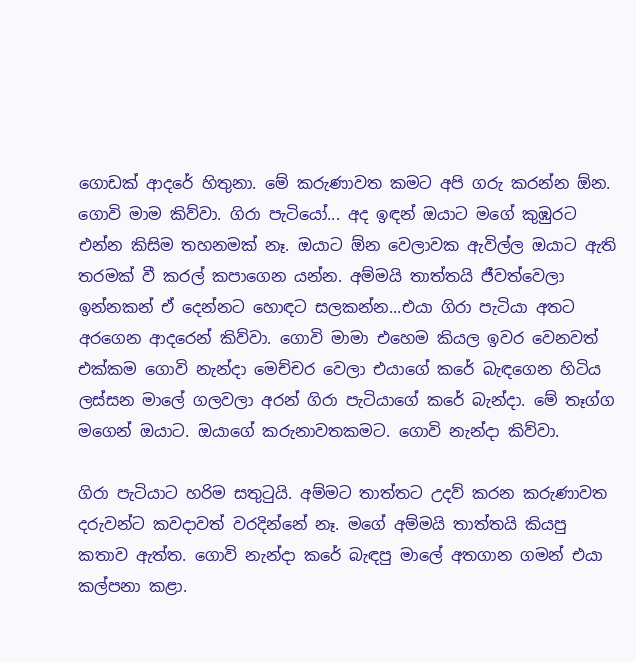ගොඩක් ආදරේ හිතුනා. මේ කරුණාවත කමට අපි ගරු කරන්න ඕන. ගොවි මාම කිව්වා. ගිරා පැටියෝ... අද ඉඳන් ඔයාට මගේ කුඹුරට එන්න කිසිම තහනමක් නෑ. ඔයාට ඕන වෙලාවක ඇවිල්ල ඔයාට ඇති තරමක් වී කරල් කපාගෙන යන්න. අම්මයි තාත්තයි ජීවත්වෙලා ඉන්නකන් ඒ දෙන්නට හොඳට සලකන්න...එයා ගිරා පැටියා අතට අරගෙන ආදරෙන් කිව්වා. ගොවි මාමා එහෙම කියල ඉවර වෙනවත් එක්කම ගොවි නැන්දා මෙච්චර වෙලා එයාගේ කරේ බැඳගෙන හිටිය ලස්සන මාලේ ගලවලා අරන් ගිරා පැටියාගේ කරේ බැන්දා. මේ තෑග්ග මගෙන් ඔයාට. ඔයාගේ කරුනාවතකමට. ගොවි නැන්දා කිව්වා.

ගිරා පැටියාට හරිම සතුටුයි. අම්මට තාත්තට උදව් කරන කරුණාවත දරුවන්ට කවදාවත් වරදින්නේ නෑ. මගේ අම්මයි තාත්තයි කියපු කතාව ඇත්ත. ගොවි නැන්දා කරේ බැඳපු මාලේ අතගාන ගමන් එයා කල්පනා කළා.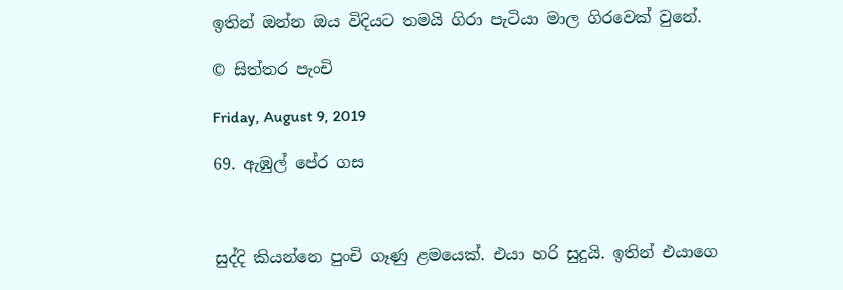ඉතින් ඔන්න ඔය විදියට තමයි ගිරා පැටියා මාල ගිරවෙක් වුනේ.

© සිත්තර පැංචි

Friday, August 9, 2019

69. ඇඹුල් පේර ගස



සුද්දි කියන්නෙ පුංචි ගෑණු ළමයෙක්. එයා හරි සුදුයි. ඉතින් එයාගෙ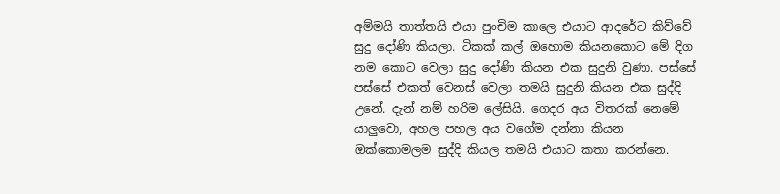අම්මයි තාත්තයි එයා පුංචිම කාලෙ එයාට ආදරේට කිව්වේ සුදු දෝණි කියලා. ටිකක් කල් ඔහොම කියනකොට මේ දිග නම කොට වෙලා සුදු දෝණි කියන එක සුදුනි වුණා. පස්සේ පස්සේ එකත් වෙනස් වෙලා තමයි සුදුනි කියන එක සුද්දි උනේ. දැන් නම් හරිම ලේසියි. ගෙදර අය විතරක් නෙමේ යාලුවො, අහල පහල අය වගේම දන්නා කියන ඔක්කොමලම සුද්දි කියල තමයි එයාට කතා කරන්නෙ.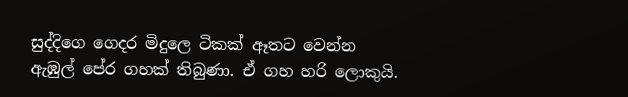සුද්දිගෙ ගෙදර මිදුලෙ ටිකක් ඈතට වෙන්න ඇඹුල් පේර ගහක් තිබුණා. ඒ ගහ හරි ලොකුයි.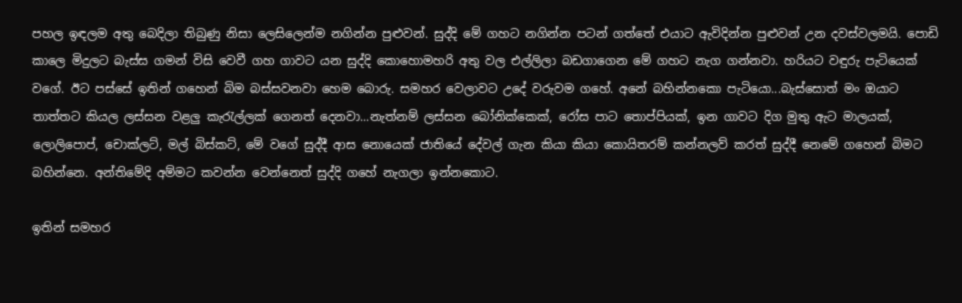පහල ඉඳලම අතු බෙදිලා තිබුණු නිසා ලෙසිලෙන්ම නගින්න පුළුවන්. සුද්දි මේ ගහට නගින්න පටන් ගත්තේ එයාට ඇවිදින්න පුළුවන් උන දවස්වලමයි. පොඩි කාලෙ මිදුලට බැස්ස ගමන් විසි වෙවී ගහ ගාවට යන සුද්දි කොහොමහරි අතු වල එල්ලිලා බඩගාගෙන මේ ගහට නැග ගන්නවා. හරියට වඳුරු පැටියෙක් වගේ. ඊට පස්සේ ඉතින් ගහෙන් බිම බස්සවනවා හෙම බොරු. සමහර වෙලාවට උදේ වරුවම ගහේ. අනේ බහින්නකො පැටියො...බැස්සොත් මං ඔයාට තාත්තට කියල ලස්සන වළලු කැරැල්ලක් ගෙනත් දෙනවා...නැත්නම් ලස්සන බෝනික්කෙක්, රෝස පාට තොප්පියක්, ඉන ගාවට දිග මුතු ඇට මාලයක්, ලොලිපොප්, චොක්ලට්, මල් බිස්කට්, මේ වගේ සුද්දී ආස නොයෙක් ජාතියේ දේවල් ගැන කියා කියා කොයිතරම් කන්නලව් කරත් සුද්දී නෙමේ ගහෙන් බිමට බහින්නෙ. අන්තිමේදි අම්මට කවන්න වෙන්නෙත් සුද්දි ගහේ නැගලා ඉන්නකොට.

ඉතින් සමහර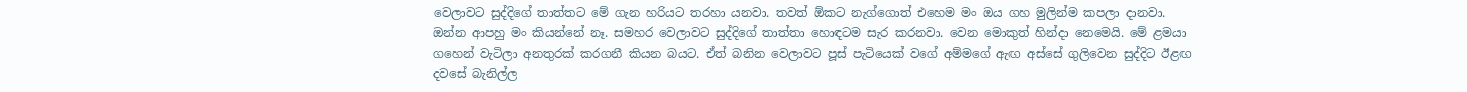වෙලාවට සුද්දිගේ තාත්තට මේ ගැන හරියට තරහා යනවා. තවත් ඕකට නැග්ගොත් එහෙම මං ඔය ගහ මුලින්ම කපලා දානවා. ඔන්න ආපහු මං කියන්නේ නෑ. සමහර වෙලාවට සුද්දිගේ තාත්තා හොඳටම සැර කරනවා. වෙන මොකුත් හින්දා නෙමෙයි. මේ ළමයා ගහෙන් වැටිලා අනතුරක් කරගනී කියන බයට. ඒත් බනින වෙලාවට පූස් පැටියෙක් වගේ අම්මගේ ඇඟ අස්සේ ගුලිවෙන සුද්දිට ඊළඟ දවසේ බැනිල්ල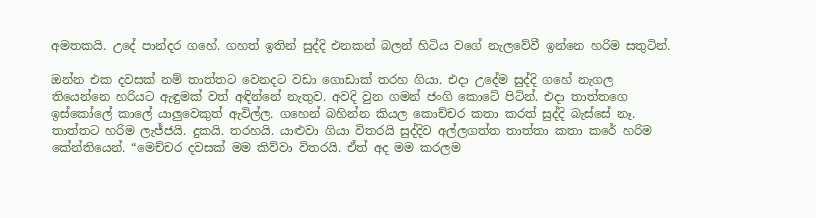අමතකයි. උදේ පාන්දර ගහේ. ගහත් ඉතින් සුද්දි එනකන් බලන් හිටිය වගේ නැලවේවී ඉන්නෙ හරිම සතුටින්.

ඔන්න එක දවසක් නම් තාත්තට වෙනදට වඩා ගොඩාක් තරහ ගියා. එදා උදේම සුද්දි ගහේ නැගල තියෙන්නෙ හරියට ඇඳුමක් වත් අඳින්නේ නැතුව. අවදි වුන ගමන් ජංගි කොටේ පිටින්. එදා තාත්තගෙ ඉස්කෝලේ කාලේ යාලුවෙකුත් ඇවිල්ල. ගහෙන් බහින්න කියල කොච්චර කතා කරත් සුද්දි බැස්සේ නෑ. තාත්තට හරිම ලැජ්ජයි. දුකයි. තරහයි. යාළුවා ගියා විතරයි සුද්දිව අල්ලගත්ත තාත්තා කතා කරේ හරිම කේන්තියෙන්. “මෙච්චර දවසක් මම කිව්වා විතරයි. ඒත් අද මම කරලම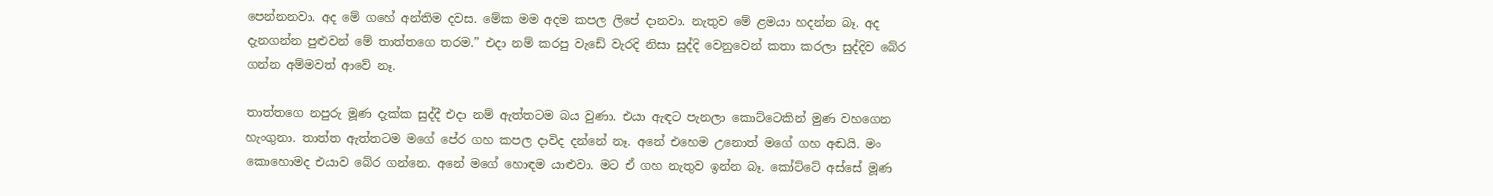පෙන්නනවා. අද මේ ගහේ අන්තිම දවස. මේක මම අදම කපල ලිපේ දානවා. නැතුව මේ ළමයා හදන්න බෑ. අද දැනගන්න පුළුවන් මේ තාත්තගෙ තරම.” එදා නම් කරපු වැඩේ වැරදි නිසා සුද්දි වෙනුවෙන් කතා කරලා සුද්දිව බේර ගන්න අම්මවත් ආවේ නෑ.

තාත්තගෙ නපුරු මූණ දැක්ක සුද්දී එදා නම් ඇත්තටම බය වුණා. එයා ඇඳට පැනලා කොට්ටෙකින් මුණ වහගෙන හැංගුනා. තාත්ත ඇත්තටම මගේ පේර ගහ කපල දාවිද දන්නේ නෑ. අනේ එහෙම උනොත් මගේ ගහ අඬයි. මං කොහොමද එයාව බේර ගන්නෙ. අනේ මගේ හොඳම යාළුවා. මට ඒ ගහ නැතුව ඉන්න බෑ. කෝට්ටේ අස්සේ මූණ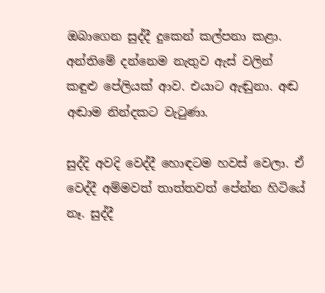ඔබාගෙන සුද්දී දුකෙන් කල්පනා කළා. අන්තිමේ දන්නෙම නැතුව ඇස් වලින් කඳුළු පේලියක් ආව. එයාට ඇඬුනා. අඬ අඬාම නින්දකට වැටුණා.

සුද්දි අවදි වෙද්දී හොඳටම හවස් වෙලා. ඒ වෙද්දී අම්මවත් තාත්තවත් පේන්න හිටියේ නෑ. සුද්දී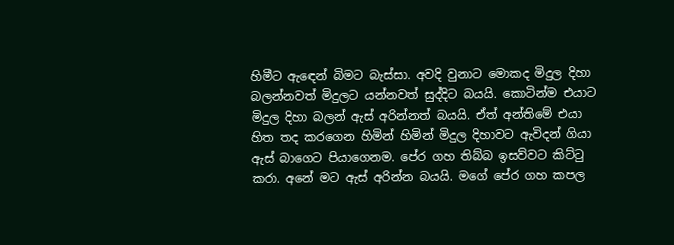හිමීට ඇඳෙන් බිමට බැස්සා. අවදි වුනාට මොකද මිදුල දිහා බලන්නවත් මිදුලට යන්නවත් සුද්දිට බයයි. කොටින්ම එයාට මිදුල දිහා බලන් ඇස් අරින්නත් බයයි. ඒත් අන්තිමේ එයා හිත තද කරගෙන හිමින් හිමින් මිදුල දිහාවට ඇවිදන් ගියා ඇස් බාගෙට පියාගෙනම. පේර ගහ තිබ්බ ඉසව්වට කිට්ටු කරා. අනේ මට ඇස් අරින්න බයයි. මගේ පේර ගහ කපල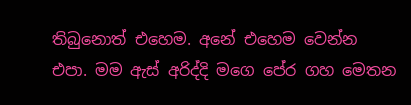තිබුනොත් එහෙම. අනේ එහෙම වෙන්න එපා. මම ඇස් අරිද්දි මගෙ පේර ගහ මෙතන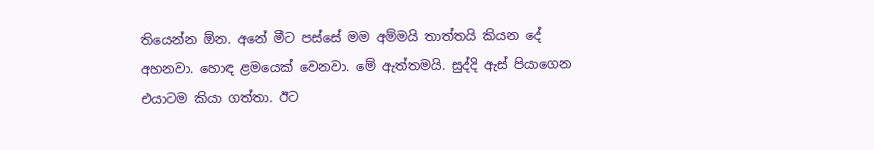තියෙන්න ඕන. අනේ මීට පස්සේ මම අම්මයි තාත්තයි කියන දේ අහනවා. හොඳ ළමයෙක් වෙනවා. මේ ඇත්තමයි. සුද්දි ඇස් පියාගෙන එයාටම කියා ගත්තා. ඊට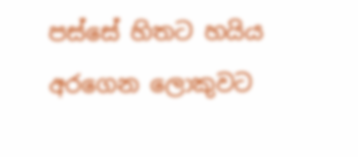පස්සේ හිතට හයිය අරගෙන ලොකුවට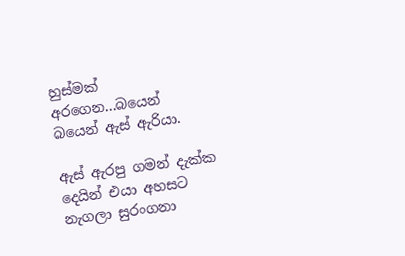හුස්මක් අරගෙන...බයෙන් බයෙන් ඇස් ඇරියා.

ඇස් ඇරපු ගමන් දැක්ක දෙයින් එයා අහසට නැගලා සුරංගනා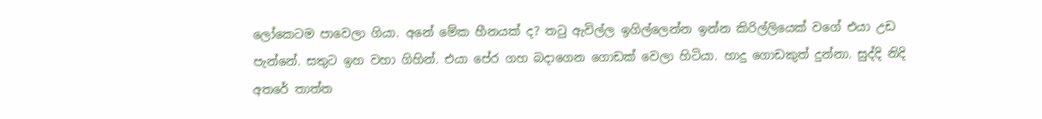ලෝකෙටම පාවෙලා ගියා. අනේ මේක හීනයක් ද? තටු ඇවිල්ල ඉගිල්ලෙන්න ඉන්න කිරිල්ලියෙක් වගේ එයා උඩ පැන්නේ. සතුට ඉහ වහා ගිහින්. එයා පේර ගහ බදාගෙන ගොඩක් වෙලා හිටියා. හාදු ගොඩකුත් දුන්නා. සුද්දි නිදි අතරේ තාත්ත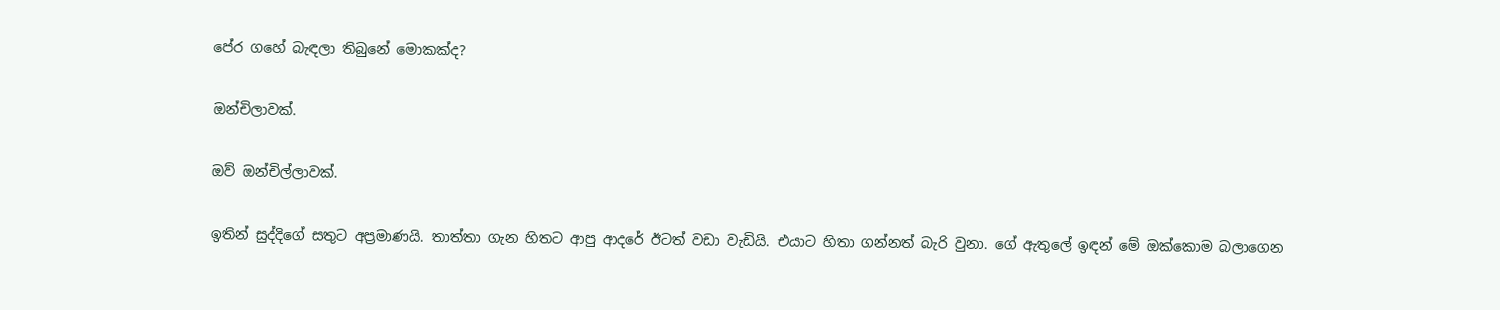පේර ගහේ බැඳලා තිබුනේ මොකක්ද?

ඔන්චිලාවක්.

ඔව් ඔන්චිල්ලාවක්.

ඉතින් සුද්දිගේ සතුට අප්‍රමාණයි. තාත්තා ගැන හිතට ආපු ආදරේ ඊටත් වඩා වැඩියි. එයාට හිතා ගන්නත් බැරි වුනා. ගේ ඇතුලේ ඉඳන් මේ ඔක්කොම බලාගෙන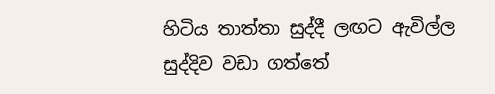හිටිය තාත්තා සුද්දී ලඟට ඇවිල්ල සුද්දිව වඩා ගත්තේ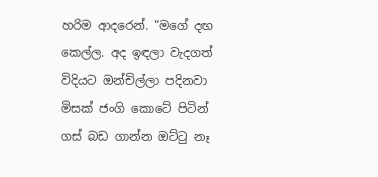හරිම ආදරෙන්. “මගේ දඟ කෙල්ල. අද ඉඳලා වැදගත් විදියට ඔන්චිල්ලා පදිනවා මිසක් ජංගි කොටේ පිටින් ගස් බඩ ගාන්න ඔට්ටු නෑ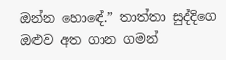ඔන්න හොඳේ.” තාත්තා සුද්දිගෙ ඔළුව අත ගාන ගමන්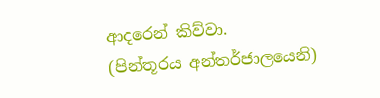ආදරෙන් කිව්වා.
(පින්තූරය අන්තර්ජාලයෙනි)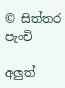© සිත්තර පැංචි

අලුත්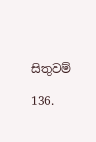සිතුවම්

136.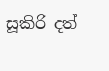සූකිරි දත්